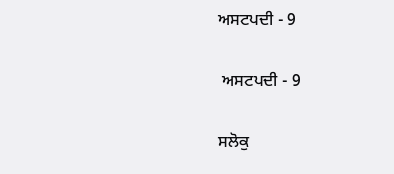ਅਸਟਪਦੀ - 9

 ਅਸਟਪਦੀ - 9

ਸਲੋਕੁ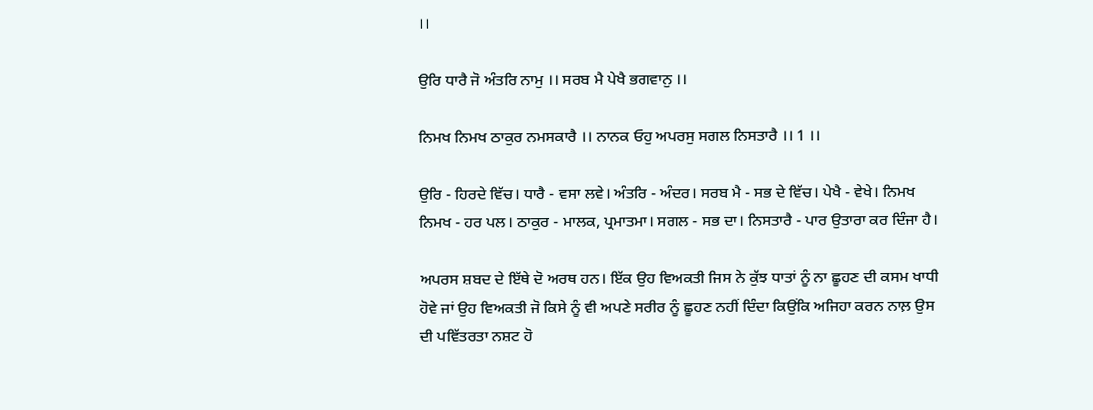।।

ਉਰਿ ਧਾਰੈ ਜੋ ਅੰਤਰਿ ਨਾਮੁ ।। ਸਰਬ ਮੈ ਪੇਖੈ ਭਗਵਾਨੁ ।।

ਨਿਮਖ ਨਿਮਖ ਠਾਕੁਰ ਨਮਸਕਾਰੈ ।। ਨਾਨਕ ਓਹੁ ਅਪਰਸੁ ਸਗਲ ਨਿਸਤਾਰੈ ।। 1 ।।

ਉਰਿ - ਹਿਰਦੇ ਵਿੱਚ। ਧਾਰੈ - ਵਸਾ ਲਵੇ। ਅੰਤਰਿ - ਅੰਦਰ। ਸਰਬ ਮੈ - ਸਭ ਦੇ ਵਿੱਚ। ਪੇਖੈ - ਵੇਖੇ। ਨਿਮਖ ਨਿਮਖ - ਹਰ ਪਲ। ਠਾਕੁਰ - ਮਾਲਕ, ਪ੍ਰਮਾਤਮਾ। ਸਗਲ - ਸਭ ਦਾ। ਨਿਸਤਾਰੈ - ਪਾਰ ਉਤਾਰਾ ਕਰ ਦਿੰਜਾ ਹੈ।

ਅਪਰਸ ਸ਼ਬਦ ਦੇ ਇੱਥੇ ਦੋ ਅਰਥ ਹਨ। ਇੱਕ ਉਹ ਵਿਅਕਤੀ ਜਿਸ ਨੇ ਕੁੱਝ ਧਾਤਾਂ ਨੂੰ ਨਾ ਛੂਹਣ ਦੀ ਕਸਮ ਖਾਧੀ ਹੋਵੇ ਜਾਂ ਉਹ ਵਿਅਕਤੀ ਜੋ ਕਿਸੇ ਨੂੰ ਵੀ ਅਪਣੇ ਸਰੀਰ ਨੂੰ ਛੂਹਣ ਨਹੀਂ ਦਿੰਦਾ ਕਿਉਂਕਿ ਅਜਿਹਾ ਕਰਨ ਨਾਲ਼ ਉਸ ਦੀ ਪਵਿੱਤਰਤਾ ਨਸ਼ਟ ਹੋ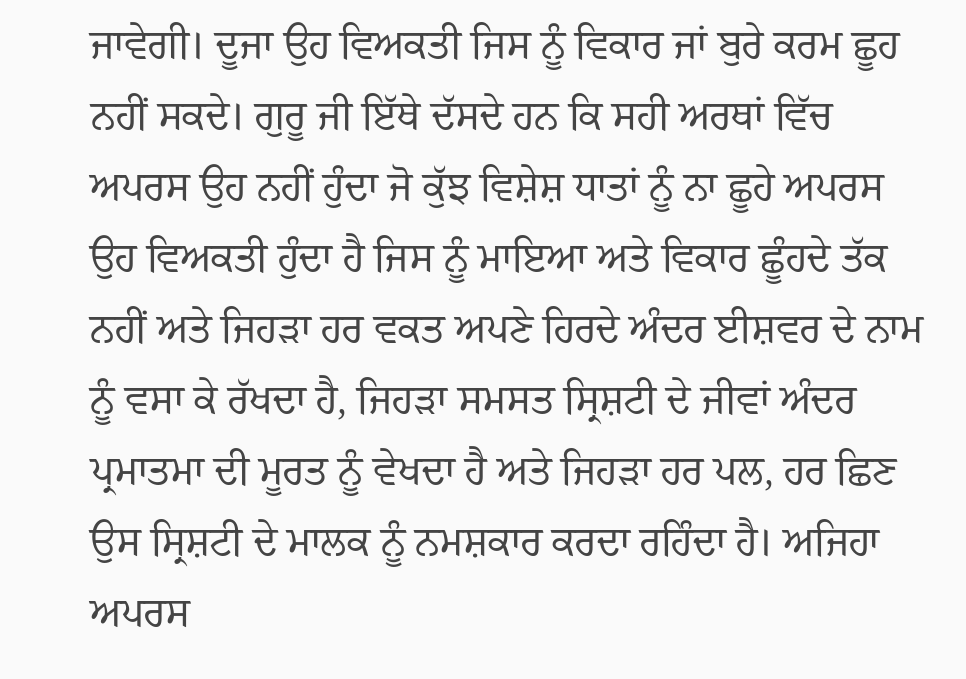ਜਾਵੇਗੀ। ਦੂਜਾ ਉਹ ਵਿਅਕਤੀ ਜਿਸ ਨੂੰ ਵਿਕਾਰ ਜਾਂ ਬੁਰੇ ਕਰਮ ਛੂਹ ਨਹੀਂ ਸਕਦੇ। ਗੁਰੂ ਜੀ ਇੱਥੇ ਦੱਸਦੇ ਹਨ ਕਿ ਸਹੀ ਅਰਥਾਂ ਵਿੱਚ ਅਪਰਸ ਉਹ ਨਹੀਂ ਹੁੰਦਾ ਜੋ ਕੁੱਝ ਵਿਸ਼ੇਸ਼ ਧਾਤਾਂ ਨੂੰ ਨਾ ਛੂਹੇ ਅਪਰਸ ਉਹ ਵਿਅਕਤੀ ਹੁੰਦਾ ਹੈ ਜਿਸ ਨੂੰ ਮਾਇਆ ਅਤੇ ਵਿਕਾਰ ਛੂੰਹਦੇ ਤੱਕ ਨਹੀਂ ਅਤੇ ਜਿਹੜਾ ਹਰ ਵਕਤ ਅਪਣੇ ਹਿਰਦੇ ਅੰਦਰ ਈਸ਼ਵਰ ਦੇ ਨਾਮ ਨੂੰ ਵਸਾ ਕੇ ਰੱਖਦਾ ਹੈ, ਜਿਹੜਾ ਸਮਸਤ ਸ੍ਰਿਸ਼ਟੀ ਦੇ ਜੀਵਾਂ ਅੰਦਰ ਪ੍ਰਮਾਤਮਾ ਦੀ ਮੂਰਤ ਨੂੰ ਵੇਖਦਾ ਹੈ ਅਤੇ ਜਿਹੜਾ ਹਰ ਪਲ, ਹਰ ਛਿਣ ਉਸ ਸ੍ਰਿਸ਼ਟੀ ਦੇ ਮਾਲਕ ਨੂੰ ਨਮਸ਼ਕਾਰ ਕਰਦਾ ਰਹਿੰਦਾ ਹੈ। ਅਜਿਹਾ ਅਪਰਸ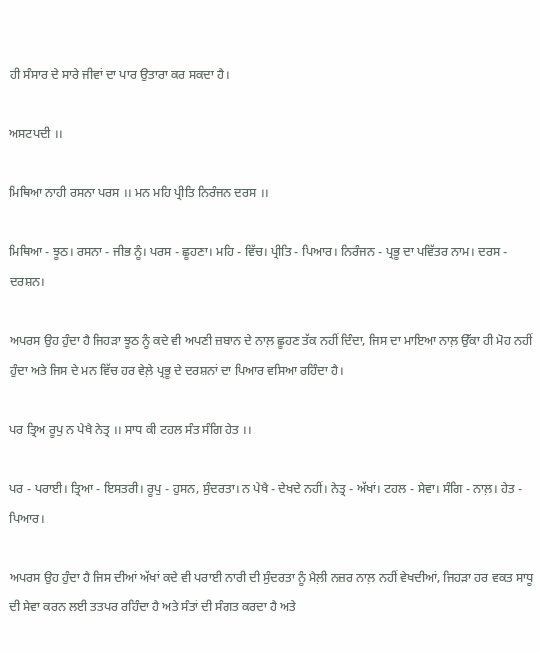ਹੀ ਸੰਸਾਰ ਦੇ ਸਾਰੇ ਜੀਵਾਂ ਦਾ ਪਾਰ ਉਤਾਰਾ ਕਰ ਸਕਦਾ ਹੈ।

ਅਸਟਪਦੀ ।।

ਮਿਥਿਆ ਨਾਹੀ ਰਸਨਾ ਪਰਸ ।। ਮਨ ਮਹਿ ਪ੍ਰੀਤਿ ਨਿਰੰਜਨ ਦਰਸ ।।

ਮਿਥਿਆ - ਝੂਠ। ਰਸਨਾ - ਜੀਭ ਨੂੰ। ਪਰਸ - ਛੂਹਣਾ। ਮਹਿ - ਵਿੱਚ। ਪ੍ਰੀਤਿ - ਪਿਆਰ। ਨਿਰੰਜਨ - ਪ੍ਰਭੂ ਦਾ ਪਵਿੱਤਰ ਨਾਮ। ਦਰਸ - ਦਰਸ਼ਨ।

ਅਪਰਸ ਉਹ ਹੁੰਦਾ ਹੈ ਜਿਹੜਾ ਝੂਠ ਨੂੰ ਕਦੇ ਵੀ ਅਪਣੀ ਜ਼ਬਾਨ ਦੇ ਨਾਲ਼ ਛੂਹਣ ਤੱਕ ਨਹੀਂ ਦਿੰਦਾ, ਜਿਸ ਦਾ ਮਾਇਆ ਨਾਲ਼ ਉੱਕਾ ਹੀ ਮੋਹ ਨਹੀਂ ਹੁੰਦਾ ਅਤੇ ਜਿਸ ਦੇ ਮਨ ਵਿੱਚ ਹਰ ਵੇਲ਼ੇ ਪ੍ਰਭੂ ਦੇ ਦਰਸ਼ਨਾਂ ਦਾ ਪਿਆਰ ਵਸਿਆ ਰਹਿੰਦਾ ਹੈ।

ਪਰ ਤ੍ਰਿਅ ਰੂਪੁ ਨ ਪੇਖੈ ਨੇਤ੍ਰ ।। ਸਾਧ ਕੀ ਟਹਲ ਸੰਤ ਸੰਗਿ ਹੇਤ ।।

ਪਰ - ਪਰਾਈ। ਤ੍ਰਿਆ - ਇਸਤਰੀ। ਰੂਪੁ - ਹੁਸਨ, ਸੁੰਦਰਤਾ। ਨ ਪੇਖੈ - ਦੇਖਦੇ ਨਹੀਂ। ਨੇਤ੍ਰ - ਅੱਖਾਂ। ਟਹਲ - ਸੇਵਾ। ਸੰਗਿ - ਨਾਲ਼। ਹੇਤ - ਪਿਆਰ।

ਅਪਰਸ ਉਹ ਹੁੰਦਾ ਹੈ ਜਿਸ ਦੀਆਂ ਅੱਖਾਂ ਕਦੇ ਵੀ ਪਰਾਈ ਨਾਰੀ ਦੀ ਸੁੰਦਰਤਾ ਨੂੰ ਮੈਲ਼ੀ ਨਜ਼ਰ ਨਾਲ਼ ਨਹੀਂ ਵੇਖਦੀਆਂ, ਜਿਹੜਾ ਹਰ ਵਕਤ ਸਾਧੂ ਦੀ ਸੇਵਾ ਕਰਨ ਲਈ ਤਤਪਰ ਰਹਿੰਦਾ ਹੈ ਅਤੇ ਸੰਤਾਂ ਦੀ ਸੰਗਤ ਕਰਦਾ ਹੈ ਅਤੇ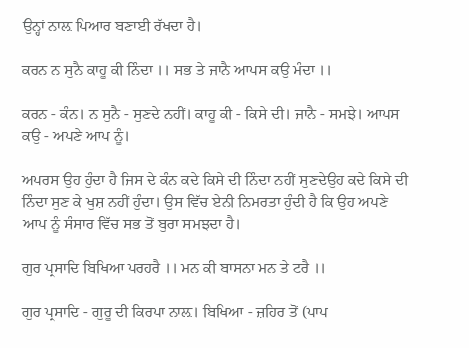ਉਨ੍ਹਾਂ ਨਾਲ਼ ਪਿਆਰ ਬਣਾਈ ਰੱਖਦਾ ਹੈ।

ਕਰਨ ਨ ਸੁਨੈ ਕਾਹੂ ਕੀ ਨਿੰਦਾ ।। ਸਭ ਤੇ ਜਾਨੈ ਆਪਸ ਕਉ ਮੰਦਾ ।।

ਕਰਨ - ਕੰਨ। ਨ ਸੁਨੈ - ਸੁਣਦੇ ਨਹੀਂ। ਕਾਹੂ ਕੀ - ਕਿਸੇ ਦੀ। ਜਾਨੈ - ਸਮਝੇ। ਆਪਸ ਕਉ - ਅਪਣੇ ਆਪ ਨੂੰ।

ਅਪਰਸ ਉਹ ਹੁੰਦਾ ਹੈ ਜਿਸ ਦੇ ਕੰਨ ਕਦੇ ਕਿਸੇ ਦੀ ਨਿੰਦਾ ਨਹੀਂ ਸੁਣਦੇਉਹ ਕਦੇ ਕਿਸੇ ਦੀ ਨਿੰਦਾ ਸੁਣ ਕੇ ਖੁਸ਼ ਨਹੀਂ ਹੁੰਦਾ। ਉਸ ਵਿੱਚ ਏਨੀ ਨਿਮਰਤਾ ਹੁੰਦੀ ਹੈ ਕਿ ਉਹ ਅਪਣੇ ਆਪ ਨੂੰ ਸੰਸਾਰ ਵਿੱਚ ਸਭ ਤੋਂ ਬੁਰਾ ਸਮਝਦਾ ਹੈ।

ਗੁਰ ਪ੍ਰਸਾਦਿ ਬਿਖਿਆ ਪਰਹਰੈ ।। ਮਨ ਕੀ ਬਾਸਨਾ ਮਨ ਤੇ ਟਰੈ ।।

ਗੁਰ ਪ੍ਰਸਾਦਿ - ਗੁਰੂ ਦੀ ਕਿਰਪਾ ਨਾਲ਼। ਬਿਖਿਆ - ਜ਼ਹਿਰ ਤੋਂ (ਪਾਪ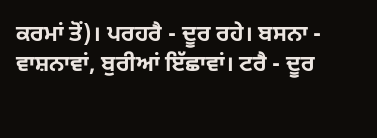ਕਰਮਾਂ ਤੋਂ)। ਪਰਹਰੈ - ਦੂਰ ਰਹੇ। ਬਸਨਾ - ਵਾਸ਼ਨਾਵਾਂ, ਬੁਰੀਆਂ ਇੱਛਾਵਾਂ। ਟਰੈ - ਦੂਰ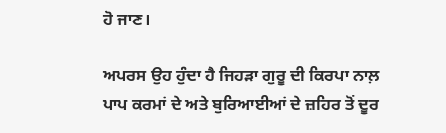ਹੋ ਜਾਣ।

ਅਪਰਸ ਉਹ ਹੁੰਦਾ ਹੈ ਜਿਹੜਾ ਗੁਰੂ ਦੀ ਕਿਰਪਾ ਨਾਲ਼ ਪਾਪ ਕਰਮਾਂ ਦੇ ਅਤੇ ਬੁਰਿਆਈਆਂ ਦੇ ਜ਼ਹਿਰ ਤੋਂ ਦੂਰ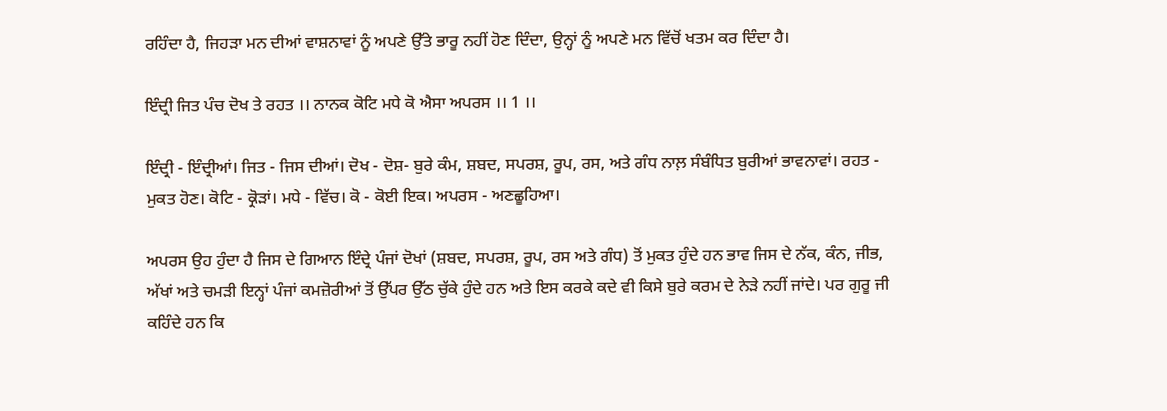ਰਹਿੰਦਾ ਹੈ, ਜਿਹੜਾ ਮਨ ਦੀਆਂ ਵਾਸ਼ਨਾਵਾਂ ਨੂੰ ਅਪਣੇ ਉੱਤੇ ਭਾਰੂ ਨਹੀਂ ਹੋਣ ਦਿੰਦਾ, ਉਨ੍ਹਾਂ ਨੂੰ ਅਪਣੇ ਮਨ ਵਿੱਚੋਂ ਖਤਮ ਕਰ ਦਿੰਦਾ ਹੈ।

ਇੰਦ੍ਰੀ ਜਿਤ ਪੰਚ ਦੋਖ ਤੇ ਰਹਤ ।। ਨਾਨਕ ਕੋਟਿ ਮਧੇ ਕੋ ਐਸਾ ਅਪਰਸ ।। 1 ।।

ਇੰਦ੍ਰੀ - ਇੰਦ੍ਰੀਆਂ। ਜਿਤ - ਜਿਸ ਦੀਆਂ। ਦੋਖ - ਦੋਸ਼- ਬੁਰੇ ਕੰਮ, ਸ਼ਬਦ, ਸਪਰਸ਼, ਰੂਪ, ਰਸ, ਅਤੇ ਗੰਧ ਨਾਲ਼ ਸੰਬੰਧਿਤ ਬੁਰੀਆਂ ਭਾਵਨਾਵਾਂ। ਰਹਤ - ਮੁਕਤ ਹੋਣ। ਕੋਟਿ - ਕ੍ਰੋੜਾਂ। ਮਧੇ - ਵਿੱਚ। ਕੋ - ਕੋਈ ਇਕ। ਅਪਰਸ - ਅਣਛੂਹਿਆ।

ਅਪਰਸ ਉਹ ਹੁੰਦਾ ਹੈ ਜਿਸ ਦੇ ਗਿਆਨ ਇੰਦ੍ਰੇ ਪੰਜਾਂ ਦੋਖਾਂ (ਸ਼ਬਦ, ਸਪਰਸ਼, ਰੂਪ, ਰਸ ਅਤੇ ਗੰਧ) ਤੋਂ ਮੁਕਤ ਹੁੰਦੇ ਹਨ ਭਾਵ ਜਿਸ ਦੇ ਨੱਕ, ਕੰਨ, ਜੀਭ, ਅੱਖਾਂ ਅਤੇ ਚਮੜੀ ਇਨ੍ਹਾਂ ਪੰਜਾਂ ਕਮਜ਼ੋਰੀਆਂ ਤੋਂ ਉੱਪਰ ਉੱਠ ਚੁੱਕੇ ਹੁੰਦੇ ਹਨ ਅਤੇ ਇਸ ਕਰਕੇ ਕਦੇ ਵੀ ਕਿਸੇ ਬੁਰੇ ਕਰਮ ਦੇ ਨੇੜੇ ਨਹੀਂ ਜਾਂਦੇ। ਪਰ ਗੁਰੂ ਜੀ ਕਹਿੰਦੇ ਹਨ ਕਿ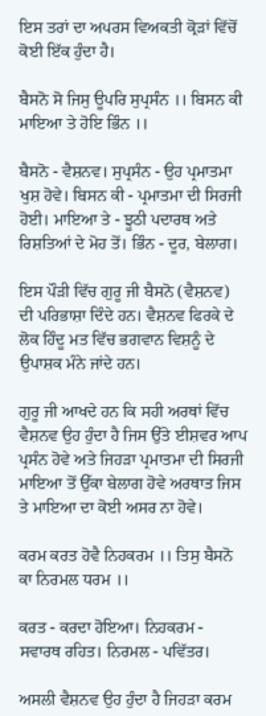ਇਸ ਤਰਾਂ ਦਾ ਅਪਰਸ ਵਿਅਕਤੀ ਕ੍ਰੋੜਾਂ ਵਿੱਚੋਂ ਕੋਈ ਇੱਕ ਹੁੰਦਾ ਹੈ।

ਬੈਸਨੋ ਸੋ ਜਿਸੁ ਊਪਰਿ ਸੁਪ੍ਰਸੰਨ ।। ਬਿਸਨ ਕੀ ਮਾਇਆ ਤੇ ਹੋਇ ਭਿੰਨ ।।

ਬੈਸਨੋ - ਵੈਸ਼ਨਵ। ਸੁਪ੍ਰਸੰਨ - ਉਹ ਪ੍ਰਮਾਤਮਾ ਖੁਸ਼ ਹੋਵੇ। ਬਿਸਨ ਕੀ - ਪ੍ਰਮਾਤਮਾ ਦੀ ਸਿਰਜੀ ਹੋਈ। ਮਾਇਆ ਤੇ - ਝੂਠੀ ਪਦਾਰਥ ਅਤੇ ਰਿਸ਼ਤਿਆਂ ਦੇ ਮੋਹ ਤੋਂ। ਭਿੰਨ - ਦੂਰ, ਬੇਲਾਗ।

ਇਸ ਪੌੜੀ ਵਿੱਚ ਗੁਰੂ ਜੀ ਬੈਸਨੋ (ਵੈਸ਼ਨਵ) ਦੀ ਪਰਿਭਾਸ਼ਾ ਦਿੰਦੇ ਹਨ। ਵੈਸ਼ਨਵ ਫਿਰਕੇ ਦੇ ਲੋਕ ਹਿੰਦੂ ਮਤ ਵਿੱਚ ਭਗਵਾਨ ਵਿਸ਼ਨੂੰ ਦੇ ਉਪਾਸ਼ਕ ਮੰਨੇ ਜਾਂਦੇ ਹਨ।

ਗੁਰੂ ਜੀ ਆਖਦੇ ਹਨ ਕਿ ਸਹੀ ਅਰਥਾਂ ਵਿੱਚ ਵੈਸ਼ਨਵ ਉਹ ਹੁੰਦਾ ਹੈ ਜਿਸ ਉੱਤੇ ਈਸ਼ਵਰ ਆਪ ਪ੍ਰਸੰਨ ਹੋਵੇ ਅਤੇ ਜਿਹੜਾ ਪ੍ਰਮਾਤਮਾ ਦੀ ਸਿਰਜੀ ਮਾਇਆ ਤੋਂ ਉੱਕਾ ਬੇਲਾਗ ਹੋਵੇ ਅਰਥਾਤ ਜਿਸ ਤੇ ਮਾਇਆ ਦਾ ਕੋਈ ਅਸਰ ਨਾ ਹੋਵੇ।

ਕਰਮ ਕਰਤ ਹੋਵੈ ਨਿਹਕਰਮ ।। ਤਿਸੁ ਬੈਸਨੋ ਕਾ ਨਿਰਮਲ ਧਰਮ ।।

ਕਰਤ - ਕਰਦਾ ਹੋਇਆ। ਨਿਹਕਰਮ - ਸਵਾਰਥ ਰਹਿਤ। ਨਿਰਮਲ - ਪਵਿੱਤਰ।

ਅਸਲੀ ਵੈਸ਼ਨਵ ਉਹ ਹੁੰਦਾ ਹੈ ਜਿਹੜਾ ਕਰਮ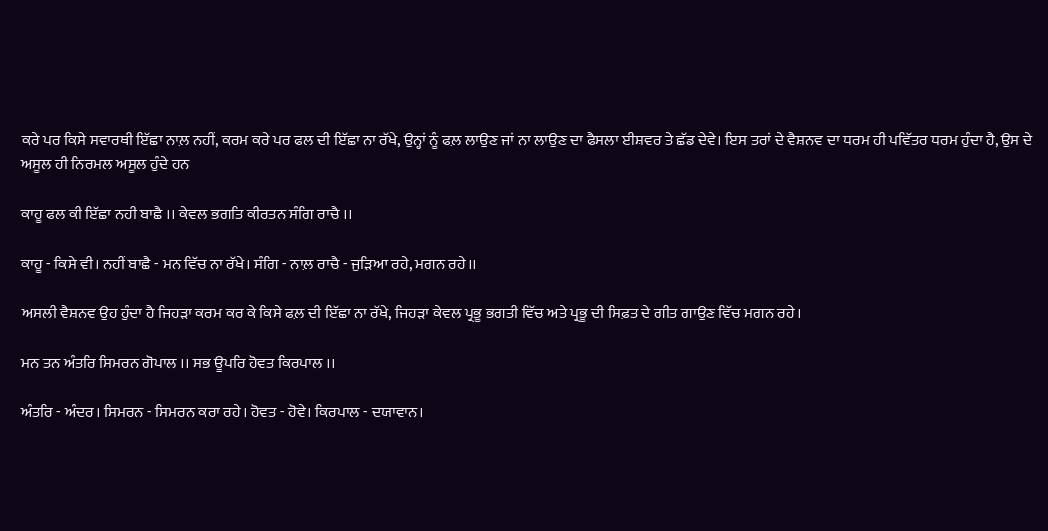ਕਰੇ ਪਰ ਕਿਸੇ ਸਵਾਰਥੀ ਇੱਛਾ ਨਾਲ਼ ਨਹੀਂ, ਕਰਮ ਕਰੇ ਪਰ ਫਲ ਦੀ ਇੱਛਾ ਨਾ ਰੱਖੇ, ਉਨ੍ਹਾਂ ਨੂੰ ਫਲ਼ ਲਾਉਣ ਜਾਂ ਨਾ ਲਾਉਣ ਦਾ ਫੈਸਲਾ ਈਸ਼ਵਰ ਤੇ ਛੱਡ ਦੇਵੇ। ਇਸ ਤਰਾਂ ਦੇ ਵੈਸ਼ਨਵ ਦਾ ਧਰਮ ਹੀ ਪਵਿੱਤਰ ਧਰਮ ਹੁੰਦਾ ਹੈ, ਉਸ ਦੇ ਅਸੂਲ ਹੀ ਨਿਰਮਲ ਅਸੂਲ ਹੁੰਦੇ ਹਨ

ਕਾਹੂ ਫਲ ਕੀ ਇੱਛਾ ਨਹੀ ਬਾਛੈ ।। ਕੇਵਲ ਭਗਤਿ ਕੀਰਤਨ ਸੰਗਿ ਰਾਚੈ ।।

ਕਾਹੂ - ਕਿਸੇ ਵੀ। ਨਹੀਂ ਬਾਛੈ - ਮਨ ਵਿੱਚ ਨਾ ਰੱਖੇ। ਸੰਗਿ - ਨਾਲ਼ ਰਾਚੈ - ਜੁੜਿਆ ਰਹੇ, ਮਗਨ ਰਹੇ।।

ਅਸਲੀ ਵੈਸ਼ਨਵ ਉਹ ਹੁੰਦਾ ਹੈ ਜਿਹੜਾ ਕਰਮ ਕਰ ਕੇ ਕਿਸੇ ਫਲ਼ ਦੀ ਇੱਛਾ ਨਾ ਰੱਖੇ, ਜਿਹੜਾ ਕੇਵਲ ਪ੍ਰਭੂ ਭਗਤੀ ਵਿੱਚ ਅਤੇ ਪ੍ਰਭੂ ਦੀ ਸਿਫ਼ਤ ਦੇ ਗੀਤ ਗਾਉਣ ਵਿੱਚ ਮਗਨ ਰਹੇ।

ਮਨ ਤਨ ਅੰਤਰਿ ਸਿਮਰਨ ਗੋਪਾਲ ।। ਸਭ ਊਪਰਿ ਹੋਵਤ ਕਿਰਪਾਲ ।।

ਅੰਤਰਿ - ਅੰਦਰ। ਸਿਮਰਨ - ਸਿਮਰਨ ਕਰਾ ਰਹੇ। ਹੋਵਤ - ਹੋਵੇ। ਕਿਰਪਾਲ - ਦਯਾਵਾਨ।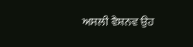ਅਸਲੀ ਵੈਸ਼ਨਵ ਉਹ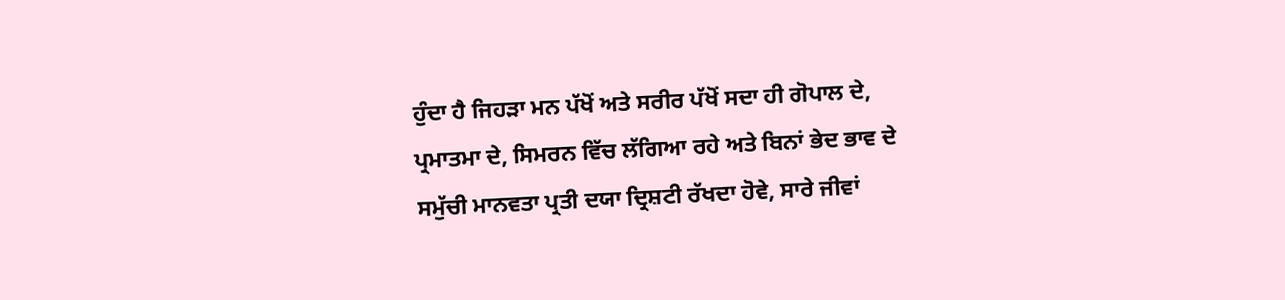ਹੁੰਦਾ ਹੈ ਜਿਹੜਾ ਮਨ ਪੱਖੋਂ ਅਤੇ ਸਰੀਰ ਪੱਖੋਂ ਸਦਾ ਹੀ ਗੋਪਾਲ ਦੇ, ਪ੍ਰਮਾਤਮਾ ਦੇ, ਸਿਮਰਨ ਵਿੱਚ ਲੱਗਿਆ ਰਹੇ ਅਤੇ ਬਿਨਾਂ ਭੇਦ ਭਾਵ ਦੇ ਸਮੁੱਚੀ ਮਾਨਵਤਾ ਪ੍ਰਤੀ ਦਯਾ ਦ੍ਰਿਸ਼ਟੀ ਰੱਖਦਾ ਹੋਵੇ, ਸਾਰੇ ਜੀਵਾਂ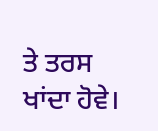ਤੇ ਤਰਸ ਖਾਂਦਾ ਹੋਵੇ।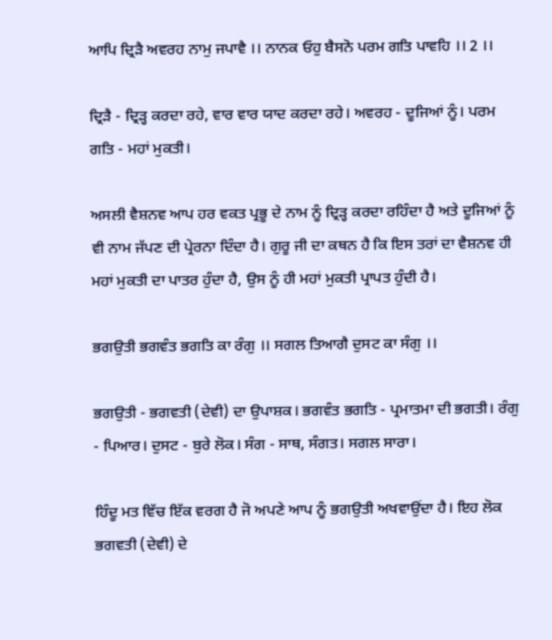ਆਪਿ ਦ੍ਰਿੜੈ ਅਵਰਹ ਨਾਮੁ ਜਪਾਵੈ ।। ਨਾਨਕ ਓਹੁ ਬੈਸਨੋ ਪਰਮ ਗਤਿ ਪਾਵਹਿ ।। 2 ।।

ਦ੍ਰਿੜੈ - ਦ੍ਰਿੜ੍ਹ ਕਰਦਾ ਰਹੇ, ਵਾਰ ਵਾਰ ਯਾਦ ਕਰਦਾ ਰਹੇ। ਅਵਰਹ - ਦੂਜਿਆਂ ਨੂੰ। ਪਰਮ ਗਤਿ - ਮਹਾਂ ਮੁਕਤੀ।

ਅਸਲੀ ਵੈਸ਼ਨਵ ਆਪ ਹਰ ਵਕਤ ਪ੍ਰਭੂ ਦੇ ਨਾਮ ਨੂੰ ਦ੍ਰਿੜ੍ਹ ਕਰਦਾ ਰਹਿੰਦਾ ਹੈ ਅਤੇ ਦੂਜਿਆਂ ਨੂੰ ਵੀ ਨਾਮ ਜੱਪਣ ਦੀ ਪ੍ਰੇਰਨਾ ਦਿੰਦਾ ਹੈ। ਗੁਰੂ ਜੀ ਦਾ ਕਥਨ ਹੈ ਕਿ ਇਸ ਤਰਾਂ ਦਾ ਵੈਸ਼ਨਵ ਹੀ ਮਹਾਂ ਮੁਕਤੀ ਦਾ ਪਾਤਰ ਹੁੰਦਾ ਹੈ, ਉਸ ਨੂੰ ਹੀ ਮਹਾਂ ਮੁਕਤੀ ਪ੍ਰਾਪਤ ਹੁੰਦੀ ਹੈ।

ਭਗਉਤੀ ਭਗਵੰਤ ਭਗਤਿ ਕਾ ਰੰਗੁ ।। ਸਗਲ ਤਿਆਗੈ ਦੁਸਟ ਕਾ ਸੰਗੁ ।।

ਭਗਉਤੀ - ਭਗਵਤੀ (ਦੇਵੀ) ਦਾ ਉਪਾਸ਼ਕ। ਭਗਵੰਤ ਭਗਤਿ - ਪ੍ਰਮਾਤਮਾ ਦੀ ਭਗਤੀ। ਰੰਗੁ - ਪਿਆਰ। ਦੁਸਟ - ਬੁਰੇ ਲੋਕ। ਸੰਗ - ਸਾਥ, ਸੰਗਤ। ਸਗਲ ਸਾਰਾ।

ਹਿੰਦੂ ਮਤ ਵਿੱਚ ਇੱਕ ਵਰਗ ਹੈ ਜੋ ਅਪਣੇ ਆਪ ਨੂੰ ਭਗਉਤੀ ਅਖਵਾਉਂਦਾ ਹੈ। ਇਹ ਲੋਕ ਭਗਵਤੀ (ਦੇਵੀ) ਦੇ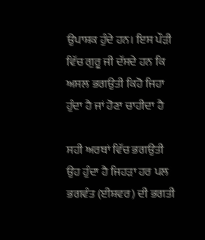ਉਪਾਸ਼ਕ ਹੁੰਦੇ ਹਨ। ਇਸ ਪੌੜੀ ਵਿੱਚ ਗੁਰੂ ਜੀ ਦੱਸਦੇ ਹਨ ਕਿ ਅਸਲ ਭਗਉਤੀ ਕਿਹੋ ਜਿਹਾ ਹੁੰਦਾ ਹੈ ਜਾਂ ਹੋਣਾ ਚਾਹੀਦਾ ਹੈ

ਸਹੀ ਅਰਥਾਂ ਵਿੱਚ ਭਗਉਤੀ ਉਹ ਹੁੰਦਾ ਹੈ ਜਿਹੜਾ ਹਰ ਪਲ ਭਗਵੰਤ (ਈਸ਼ਵਰ) ਦੀ ਭਗਤੀ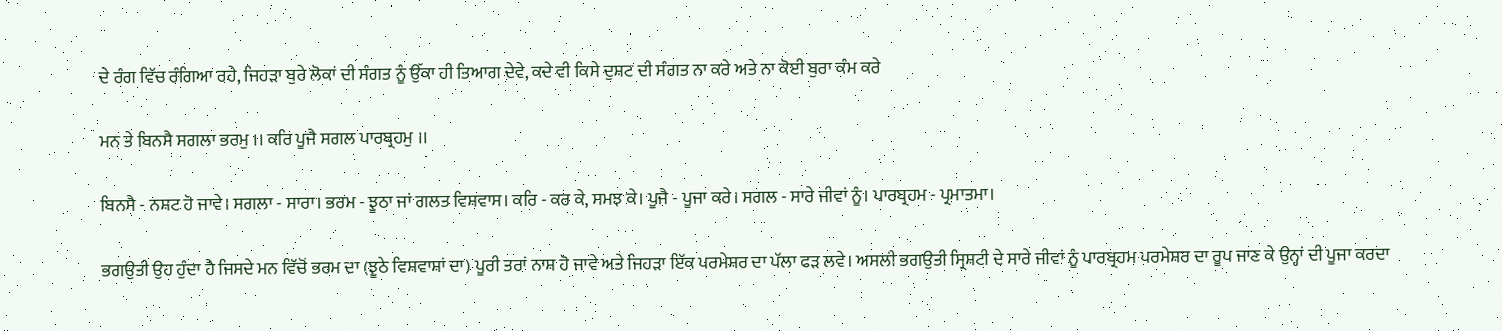ਦੇ ਰੰਗ ਵਿੱਚ ਰੰਗਿਆ ਰਹੇ, ਜਿਹੜਾ ਬੁਰੇ ਲੋਕਾਂ ਦੀ ਸੰਗਤ ਨੂੰ ਉੱਕਾ ਹੀ ਤਿਆਗ ਦੇਵੇ, ਕਦੇ ਵੀ ਕਿਸੇ ਦੁਸ਼ਟ ਦੀ ਸੰਗਤ ਨਾ ਕਰੇ ਅਤੇ ਨਾ ਕੋਈ ਬੁਰਾ ਕੰਮ ਕਰੇ

ਮਨ ਤੇ ਬਿਨਸੈ ਸਗਲਾ ਭਰਮੁ ।। ਕਰਿ ਪੂਜੈ ਸਗਲ ਪਾਰਬ੍ਰਹਮੁ ।।

ਬਿਨਸੈ - ਨਸ਼ਟ ਹੋ ਜਾਵੇ। ਸਗਲਾ - ਸਾਰਾ। ਭਰਮ - ਝੂਠਾ ਜਾਂ ਗਲਤ ਵਿਸ਼ਵਾਸ। ਕਰਿ - ਕਰ ਕੇ, ਸਮਝ ਕੇ। ਪੂਜੈ - ਪੂਜਾ ਕਰੇ। ਸਗਲ - ਸਾਰੇ ਜੀਵਾਂ ਨੂੰ। ਪਾਰਬ੍ਰਹਮ - ਪ੍ਰਮਾਤਮਾ।

ਭਗਉਤੀ ਉਹ ਹੁੰਦਾ ਹੈ ਜਿਸਦੇ ਮਨ ਵਿੱਚੋਂ ਭਰਮ ਦਾ (ਝੂਠੇ ਵਿਸ਼ਵਾਸ਼ਾਂ ਦਾ) ਪੂਰੀ ਤਰਾਂ ਨਾਸ਼ ਹੋ ਜਾਵੇ ਅਤੇ ਜਿਹੜਾ ਇੱਕ ਪਰਮੇਸ਼ਰ ਦਾ ਪੱਲਾ ਫੜ ਲਵੇ। ਅਸਲੀ ਭਗਉਤੀ ਸ੍ਰਿਸ਼ਟੀ ਦੇ ਸਾਰੇ ਜੀਵਾਂ ਨੂੰ ਪਾਰਬ੍ਰਹਮ ਪਰਮੇਸ਼ਰ ਦਾ ਰੂਪ ਜਾਣ ਕੇ ਉਨ੍ਹਾਂ ਦੀ ਪੂਜਾ ਕਰਦਾ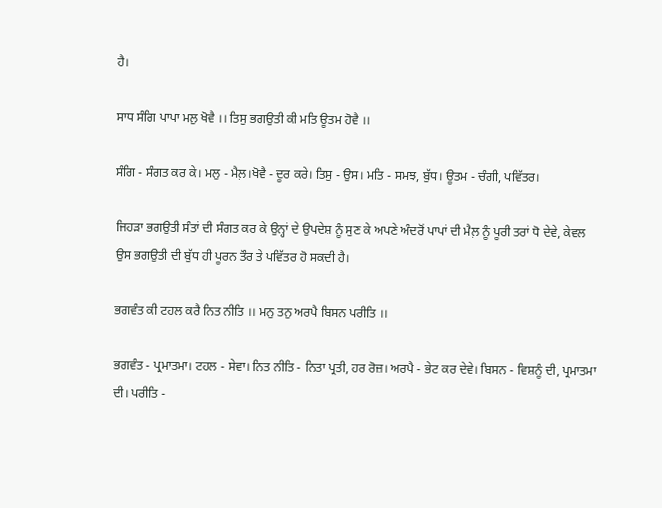ਹੈ।

ਸਾਧ ਸੰਗਿ ਪਾਪਾ ਮਲੁ ਖੋਵੈ ।। ਤਿਸੁ ਭਗਉਤੀ ਕੀ ਮਤਿ ਊਤਮ ਹੋਵੈ ।।

ਸੰਗਿ - ਸੰਗਤ ਕਰ ਕੇ। ਮਲੁ - ਮੈਲ਼।ਖੋਵੈ - ਦੂਰ ਕਰੇ। ਤਿਸੁ - ਉਸ। ਮਤਿ - ਸਮਝ, ਬੁੱਧ। ਊਤਮ - ਚੰਗੀ, ਪਵਿੱਤਰ।

ਜਿਹੜਾ ਭਗਉਤੀ ਸੰਤਾਂ ਦੀ ਸੰਗਤ ਕਰ ਕੇ ਉਨ੍ਹਾਂ ਦੇ ਉਪਦੇਸ਼ ਨੂੰ ਸੁਣ ਕੇ ਅਪਣੇ ਅੰਦਰੋਂ ਪਾਪਾਂ ਦੀ ਮੈਲ਼ ਨੂੰ ਪੂਰੀ ਤਰਾਂ ਧੋ ਦੇਵੇ, ਕੇਵਲ ਉਸ ਭਗਉਤੀ ਦੀ ਬੁੱਧ ਹੀ ਪੂਰਨ ਤੌਰ ਤੇ ਪਵਿੱਤਰ ਹੋ ਸਕਦੀ ਹੈ।

ਭਗਵੰਤ ਕੀ ਟਹਲ ਕਰੈ ਨਿਤ ਨੀਤਿ ।। ਮਨੁ ਤਨੁ ਅਰਪੈ ਬਿਸਨ ਪਰੀਤਿ ।।

ਭਗਵੰਤ - ਪ੍ਰਮਾਤਮਾ। ਟਹਲ - ਸੇਵਾ। ਨਿਤ ਨੀਤਿ - ਨਿਤਾ ਪ੍ਰਤੀ, ਹਰ ਰੋਜ਼। ਅਰਪੈ - ਭੇਟ ਕਰ ਦੇਵੇ। ਬਿਸਨ - ਵਿਸ਼ਨੂੰ ਦੀ, ਪ੍ਰਮਾਤਮਾ ਦੀ। ਪਰੀਤਿ -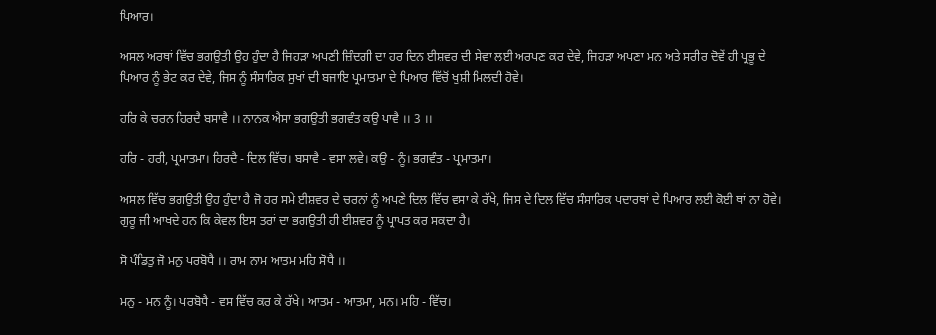ਪਿਆਰ।

ਅਸਲ ਅਰਥਾਂ ਵਿੱਚ ਭਗਉਤੀ ਉਹ ਹੁੰਦਾ ਹੈ ਜਿਹੜਾ ਅਪਣੀ ਜ਼ਿੰਦਗੀ ਦਾ ਹਰ ਦਿਨ ਈਸ਼ਵਰ ਦੀ ਸੇਵਾ ਲਈ ਅਰਪਣ ਕਰ ਦੇਵੇ, ਜਿਹੜਾ ਅਪਣਾ ਮਨ ਅਤੇ ਸਰੀਰ ਦੋਵੇਂ ਹੀ ਪ੍ਰਭੂ ਦੇ ਪਿਆਰ ਨੂੰ ਭੇਟ ਕਰ ਦੇਵੇ, ਜਿਸ ਨੂੰ ਸੰਸਾਰਿਕ ਸੁਖਾਂ ਦੀ ਬਜਾਇ ਪ੍ਰਮਾਤਮਾ ਦੇ ਪਿਆਰ ਵਿੱਚੋਂ ਖੁਸ਼ੀ ਮਿਲਦੀ ਹੋਵੇ।

ਹਰਿ ਕੇ ਚਰਨ ਹਿਰਦੈ ਬਸਾਵੈ ।। ਨਾਨਕ ਐਸਾ ਭਗਉਤੀ ਭਗਵੰਤ ਕਉ ਪਾਵੈ ।। 3 ।।

ਹਰਿ - ਹਰੀ, ਪ੍ਰਮਾਤਮਾ। ਹਿਰਦੈ - ਦਿਲ ਵਿੱਚ। ਬਸਾਵੈ - ਵਸਾ ਲਵੇ। ਕਉ - ਨੂੰ। ਭਗਵੰਤ - ਪ੍ਰਮਾਤਮਾ।

ਅਸਲ ਵਿੱਚ ਭਗਉਤੀ ਉਹ ਹੁੰਦਾ ਹੈ ਜੋ ਹਰ ਸਮੇ ਈਸ਼ਵਰ ਦੇ ਚਰਨਾਂ ਨੂੰ ਅਪਣੇ ਦਿਲ ਵਿੱਚ ਵਸਾ ਕੇ ਰੱਖੇ, ਜਿਸ ਦੇ ਦਿਲ ਵਿੱਚ ਸੰਸਾਰਿਕ ਪਦਾਰਥਾਂ ਦੇ ਪਿਆਰ ਲਈ ਕੋਈ ਥਾਂ ਨਾ ਹੋਵੇ। ਗੁਰੂ ਜੀ ਆਖਦੇ ਹਨ ਕਿ ਕੇਵਲ ਇਸ ਤਰਾਂ ਦਾ ਭਗਉਤੀ ਹੀ ਈਸ਼ਵਰ ਨੂੰ ਪ੍ਰਾਪਤ ਕਰ ਸਕਦਾ ਹੈ।

ਸੋ ਪੰਡਿਤੁ ਜੋ ਮਨੁ ਪਰਬੋਧੈ ।। ਰਾਮ ਨਾਮ ਆਤਮ ਮਹਿ ਸੋਧੈ ।।

ਮਨੁ - ਮਨ ਨੂੰ। ਪਰਬੋਧੈ - ਵਸ ਵਿੱਚ ਕਰ ਕੇ ਰੱਖੇ। ਆਤਮ - ਆਤਮਾ, ਮਨ। ਮਹਿ - ਵਿੱਚ।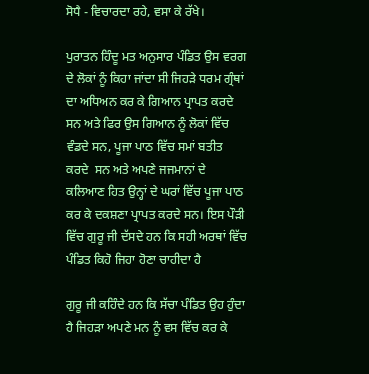ਸੋਧੈ - ਵਿਚਾਰਦਾ ਰਹੇ, ਵਸਾ ਕੇ ਰੱਖੇ।

ਪੁਰਾਤਨ ਹਿੰਦੂ ਮਤ ਅਨੁਸਾਰ ਪੰਡਿਤ ਉਸ ਵਰਗ ਦੇ ਲੋਕਾਂ ਨੂੰ ਕਿਹਾ ਜਾਂਦਾ ਸੀ ਜਿਹੜੇ ਧਰਮ ਗ੍ਰੰਥਾਂ ਦਾ ਅਧਿਅਨ ਕਰ ਕੇ ਗਿਆਨ ਪ੍ਰਾਪਤ ਕਰਦੇ ਸਨ ਅਤੇ ਫਿਰ ਉਸ ਗਿਆਨ ਨੂੰ ਲੋਕਾਂ ਵਿੱਚ ਵੰਡਦੇ ਸਨ, ਪੂਜਾ ਪਾਠ ਵਿੱਚ ਸਮਾਂ ਬਤੀਤ ਕਰਦੇ  ਸਨ ਅਤੇ ਅਪਣੇ ਜਜਮਾਨਾਂ ਦੇ ਕਲਿਆਣ ਹਿਤ ਉਨ੍ਹਾਂ ਦੇ ਘਰਾਂ ਵਿੱਚ ਪੂਜਾ ਪਾਠ ਕਰ ਕੇ ਦਕਸ਼ਣਾ ਪ੍ਰਾਪਤ ਕਰਦੇ ਸਨ। ਇਸ ਪੌੜੀ ਵਿੱਚ ਗੁਰੂ ਜੀ ਦੱਸਦੇ ਹਨ ਕਿ ਸਹੀ ਅਰਥਾਂ ਵਿੱਚ ਪੰਡਿਤ ਕਿਹੋ ਜਿਹਾ ਹੋਣਾ ਚਾਹੀਦਾ ਹੈ

ਗੁਰੂ ਜੀ ਕਹਿੰਦੇ ਹਨ ਕਿ ਸੱਚਾ ਪੰਡਿਤ ਉਹ ਹੁੰਦਾ ਹੈ ਜਿਹੜਾ ਅਪਣੇ ਮਨ ਨੂੰ ਵਸ ਵਿੱਚ ਕਰ ਕੇ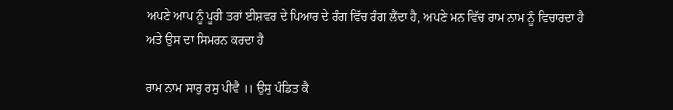ਅਪਣੇ ਆਪ ਨੂੰ ਪੂਰੀ ਤਰਾਂ ਈਸ਼ਵਰ ਦੇ ਪਿਆਰ ਦੇ ਰੰਗ ਵਿੱਚ ਰੰਗ ਲੈਂਦਾ ਹੈ, ਅਪਣੇ ਮਨ ਵਿੱਚ ਰਾਮ ਨਾਮ ਨੂੰ ਵਿਚਾਰਦਾ ਹੈ ਅਤੇ ਉਸ ਦਾ ਸਿਮਰਨ ਕਰਦਾ ਹੈ

ਰਾਮ ਨਾਮ ਸਾਰੁ ਰਸੁ ਪੀਵੈ ।। ਉਸੁ ਪੰਡਿਤ ਕੈ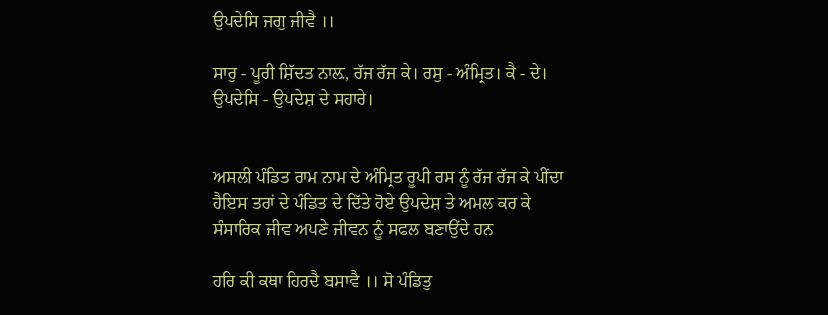ਉਪਦੇਸਿ ਜਗੁ ਜੀਵੈ ।।

ਸਾਰੁ - ਪੂਰੀ ਸ਼ਿੱਦਤ ਨਾਲ਼, ਰੱਜ ਰੱਜ ਕੇ। ਰਸੁ - ਅੰਮ੍ਰਿਤ। ਕੈ - ਦੇ। ਉਪਦੇਸਿ - ਉਪਦੇਸ਼ ਦੇ ਸਹਾਰੇ।


ਅਸਲੀ ਪੰਡਿਤ ਰਾਮ ਨਾਮ ਦੇ ਅੰਮ੍ਰਿਤ ਰੂਪੀ ਰਸ ਨੂੰ ਰੱਜ ਰੱਜ ਕੇ ਪੀਂਦਾ ਹੈਇਸ ਤਰਾਂ ਦੇ ਪੰਡਿਤ ਦੇ ਦਿੱਤੇ ਹੋਏ ਉਪਦੇਸ਼ ਤੇ ਅਮਲ ਕਰ ਕੇ ਸੰਸਾਰਿਕ ਜੀਵ ਅਪਣੇ ਜੀਵਨ ਨੂੰ ਸਫਲ ਬਣਾਉਂਦੇ ਹਨ

ਹਰਿ ਕੀ ਕਥਾ ਹਿਰਦੈ ਬਸਾਵੈ ।। ਸੋ ਪੰਡਿਤੁ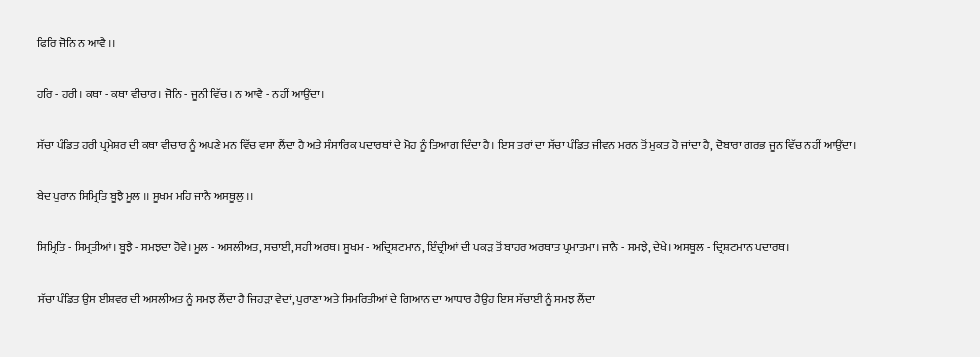ਫਿਰਿ ਜੋਨਿ ਨ ਆਵੈ ।।

ਹਰਿ - ਹਰੀ। ਕਥਾ - ਕਥਾ ਵੀਚਾਰ। ਜੋਨਿ - ਜੂਨੀ ਵਿੱਚ। ਨ ਆਵੈ - ਨਹੀਂ ਆਉਂਦਾ।

ਸੱਚਾ ਪੰਡਿਤ ਹਰੀ ਪ੍ਰਮੇਸ਼ਰ ਦੀ ਕਥਾ ਵੀਚਾਰ ਨੂੰ ਅਪਣੇ ਮਨ ਵਿੱਚ ਵਸਾ ਲੈਂਦਾ ਹੈ ਅਤੇ ਸੰਸਾਰਿਕ ਪਦਾਰਥਾਂ ਦੇ ਮੋਹ ਨੂੰ ਤਿਆਗ ਦਿੰਦਾ ਹੈ। ਇਸ ਤਰਾਂ ਦਾ ਸੱਚਾ ਪੰਡਿਤ ਜੀਵਨ ਮਰਨ ਤੋਂ ਮੁਕਤ ਹੋ ਜਾਂਦਾ ਹੈ, ਦੋਬਾਰਾ ਗਰਭ ਜੂਨ ਵਿੱਚ ਨਹੀਂ ਆਉਂਦਾ।

ਬੇਦ ਪੁਰਾਨ ਸਿਮ੍ਰਿਤਿ ਬੂਝੈ ਮੂਲ ।। ਸੂਖਮ ਮਹਿ ਜਾਨੈ ਅਸਥੂਲੁ ।।

ਸਿਮ੍ਰਿਤਿ - ਸਿਮ੍ਰਤੀਆਂ। ਬੂਝੈ - ਸਮਝਦਾ ਹੋਵੇ। ਮੂਲ - ਅਸਲੀਅਤ, ਸਚਾਈ, ਸਹੀ ਅਰਥ। ਸੂਖਮ - ਅਦ੍ਰਿਸ਼ਟਮਾਨ, ਇੰਦ੍ਰੀਆਂ ਦੀ ਪਕੜ ਤੋਂ ਬਾਹਰ ਅਰਥਾਤ ਪ੍ਰਮਾਤਮਾ। ਜਾਨੈ - ਸਮਝੇ, ਦੇਖੇ। ਅਸਥੂਲ - ਦ੍ਰਿਸ਼ਟਮਾਨ ਪਦਾਰਥ।

ਸੱਚਾ ਪੰਡਿਤ ਉਸ ਈਸ਼ਵਰ ਦੀ ਅਸਲੀਅਤ ਨੂੰ ਸਮਝ ਲੈਂਦਾ ਹੈ ਜਿਹੜਾ ਵੇਦਾਂ, ਪੁਰਾਣਾ ਅਤੇ ਸਿਮਰਿਤੀਆਂ ਦੇ ਗਿਆਨ ਦਾ ਆਧਾਰ ਹੈਉਹ ਇਸ ਸੱਚਾਈ ਨੂੰ ਸਮਝ ਲੈਂਦਾ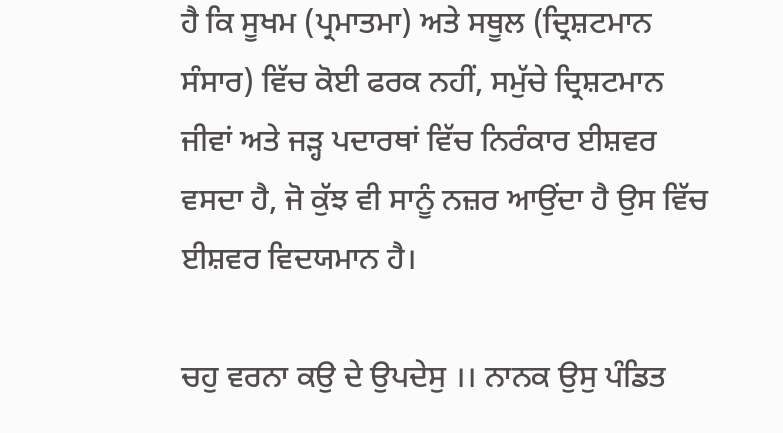ਹੈ ਕਿ ਸੂਖਮ (ਪ੍ਰਮਾਤਮਾ) ਅਤੇ ਸਥੂਲ (ਦ੍ਰਿਸ਼ਟਮਾਨ ਸੰਸਾਰ) ਵਿੱਚ ਕੋਈ ਫਰਕ ਨਹੀਂ, ਸਮੁੱਚੇ ਦ੍ਰਿਸ਼ਟਮਾਨ ਜੀਵਾਂ ਅਤੇ ਜੜ੍ਹ ਪਦਾਰਥਾਂ ਵਿੱਚ ਨਿਰੰਕਾਰ ਈਸ਼ਵਰ ਵਸਦਾ ਹੈ, ਜੋ ਕੁੱਝ ਵੀ ਸਾਨੂੰ ਨਜ਼ਰ ਆਉਂਦਾ ਹੈ ਉਸ ਵਿੱਚ ਈਸ਼ਵਰ ਵਿਦਯਮਾਨ ਹੈ।

ਚਹੁ ਵਰਨਾ ਕਉ ਦੇ ਉਪਦੇਸੁ ।। ਨਾਨਕ ਉਸੁ ਪੰਡਿਤ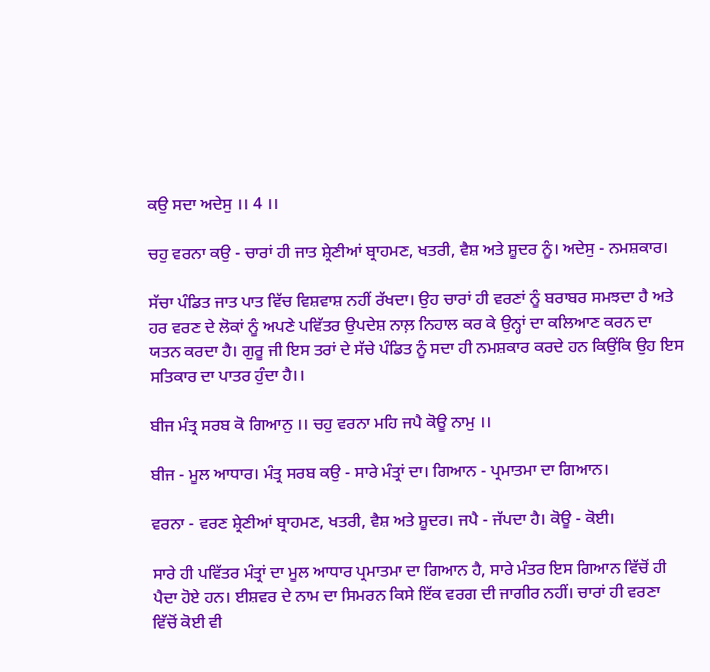ਕਉ ਸਦਾ ਅਦੇਸੁ ।। 4 ।।

ਚਹੁ ਵਰਨਾ ਕਉ - ਚਾਰਾਂ ਹੀ ਜਾਤ ਸ਼੍ਰੇਣੀਆਂ ਬ੍ਰਾਹਮਣ, ਖਤਰੀ, ਵੈਸ਼ ਅਤੇ ਸ਼ੂਦਰ ਨੂੰ। ਅਦੇਸੁ - ਨਮਸ਼ਕਾਰ।

ਸੱਚਾ ਪੰਡਿਤ ਜਾਤ ਪਾਤ ਵਿੱਚ ਵਿਸ਼ਵਾਸ਼ ਨਹੀਂ ਰੱਖਦਾ। ਉਹ ਚਾਰਾਂ ਹੀ ਵਰਣਾਂ ਨੂੰ ਬਰਾਬਰ ਸਮਝਦਾ ਹੈ ਅਤੇ ਹਰ ਵਰਣ ਦੇ ਲੋਕਾਂ ਨੂੰ ਅਪਣੇ ਪਵਿੱਤਰ ਉਪਦੇਸ਼ ਨਾਲ਼ ਨਿਹਾਲ ਕਰ ਕੇ ਉਨ੍ਹਾਂ ਦਾ ਕਲਿਆਣ ਕਰਨ ਦਾ ਯਤਨ ਕਰਦਾ ਹੈ। ਗੁਰੂ ਜੀ ਇਸ ਤਰਾਂ ਦੇ ਸੱਚੇ ਪੰਡਿਤ ਨੂੰ ਸਦਾ ਹੀ ਨਮਸ਼ਕਾਰ ਕਰਦੇ ਹਨ ਕਿਉਂਕਿ ਉਹ ਇਸ ਸਤਿਕਾਰ ਦਾ ਪਾਤਰ ਹੁੰਦਾ ਹੈ।।

ਬੀਜ ਮੰਤ੍ਰ ਸਰਬ ਕੋ ਗਿਆਨੁ ।। ਚਹੁ ਵਰਨਾ ਮਹਿ ਜਪੈ ਕੋਊ ਨਾਮੁ ।।

ਬੀਜ - ਮੂਲ ਆਧਾਰ। ਮੰਤ੍ਰ ਸਰਬ ਕਉ - ਸਾਰੇ ਮੰਤ੍ਰਾਂ ਦਾ। ਗਿਆਨ - ਪ੍ਰਮਾਤਮਾ ਦਾ ਗਿਆਨ।

ਵਰਨਾ - ਵਰਣ ਸ਼੍ਰੇਣੀਆਂ ਬ੍ਰਾਹਮਣ, ਖਤਰੀ, ਵੈਸ਼ ਅਤੇ ਸ਼ੂਦਰ। ਜਪੈ - ਜੱਪਦਾ ਹੈ। ਕੋਊ - ਕੋਈ।

ਸਾਰੇ ਹੀ ਪਵਿੱਤਰ ਮੰਤ੍ਰਾਂ ਦਾ ਮੂਲ ਆਧਾਰ ਪ੍ਰਮਾਤਮਾ ਦਾ ਗਿਆਨ ਹੈ, ਸਾਰੇ ਮੰਤਰ ਇਸ ਗਿਆਨ ਵਿੱਚੋਂ ਹੀ ਪੈਦਾ ਹੋਏ ਹਨ। ਈਸ਼ਵਰ ਦੇ ਨਾਮ ਦਾ ਸਿਮਰਨ ਕਿਸੇ ਇੱਕ ਵਰਗ ਦੀ ਜਾਗੀਰ ਨਹੀਂ। ਚਾਰਾਂ ਹੀ ਵਰਣਾ ਵਿੱਚੋਂ ਕੋਈ ਵੀ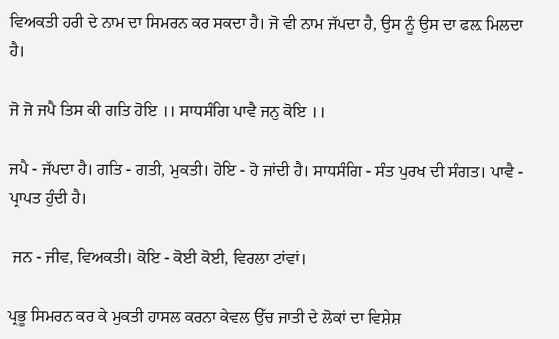ਵਿਅਕਤੀ ਹਰੀ ਦੇ ਨਾਮ ਦਾ ਸਿਮਰਨ ਕਰ ਸਕਦਾ ਹੈ। ਜੋ ਵੀ ਨਾਮ ਜੱਪਦਾ ਹੈ, ਉਸ ਨੂੰ ਉਸ ਦਾ ਫਲ਼ ਮਿਲਦਾ ਹੈ।

ਜੋ ਜੋ ਜਪੈ ਤਿਸ ਕੀ ਗਤਿ ਹੋਇ ।। ਸਾਧਸੰਗਿ ਪਾਵੈ ਜਨੁ ਕੋਇ ।।

ਜਪੈ - ਜੱਪਦਾ ਹੈ। ਗਤਿ - ਗਤੀ, ਮੁਕਤੀ। ਹੋਇ - ਹੋ ਜਾਂਦੀ ਹੈ। ਸਾਧਸੰਗਿ - ਸੰਤ ਪੁਰਖ ਦੀ ਸੰਗਤ। ਪਾਵੈ - ਪ੍ਰਾਪਤ ਹੁੰਦੀ ਹੈ।

 ਜਨ - ਜੀਵ, ਵਿਅਕਤੀ। ਕੋਇ - ਕੋਈ ਕੋਈ, ਵਿਰਲਾ ਟਾਂਵਾਂ।

ਪ੍ਰਭੂ ਸਿਮਰਨ ਕਰ ਕੇ ਮੁਕਤੀ ਹਾਸਲ ਕਰਨਾ ਕੇਵਲ ਉੱਚ ਜਾਤੀ ਦੇ ਲੋਕਾਂ ਦਾ ਵਿਸ਼ੇਸ਼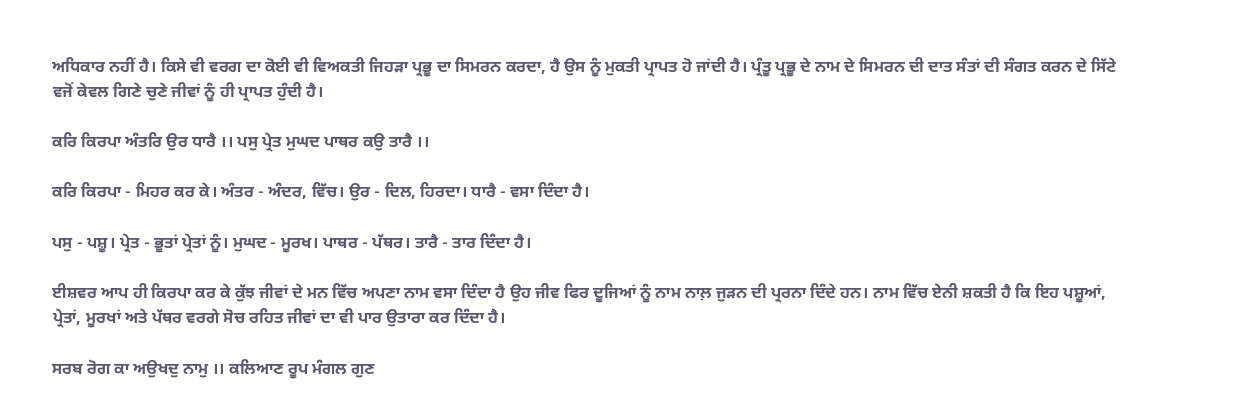ਅਧਿਕਾਰ ਨਹੀਂ ਹੈ। ਕਿਸੇ ਵੀ ਵਰਗ ਦਾ ਕੋਈ ਵੀ ਵਿਅਕਤੀ ਜਿਹੜਾ ਪ੍ਰਭੂ ਦਾ ਸਿਮਰਨ ਕਰਦਾ, ਹੈ ਉਸ ਨੂੰ ਮੁਕਤੀ ਪ੍ਰਾਪਤ ਹੋ ਜਾਂਦੀ ਹੈ। ਪ੍ਰੰਤੂ ਪ੍ਰਭੂ ਦੇ ਨਾਮ ਦੇ ਸਿਮਰਨ ਦੀ ਦਾਤ ਸੰਤਾਂ ਦੀ ਸੰਗਤ ਕਰਨ ਦੇ ਸਿੱਟੇ ਵਜੋਂ ਕੇਵਲ ਗਿਣੇ ਚੁਣੇ ਜੀਵਾਂ ਨੂੰ ਹੀ ਪ੍ਰਾਪਤ ਹੁੰਦੀ ਹੈ।

ਕਰਿ ਕਿਰਪਾ ਅੰਤਰਿ ਉਰ ਧਾਰੈ ।। ਪਸੁ ਪ੍ਰੇਤ ਮੁਘਦ ਪਾਥਰ ਕਉ ਤਾਰੈ ।।

ਕਰਿ ਕਿਰਪਾ - ਮਿਹਰ ਕਰ ਕੇ। ਅੰਤਰ - ਅੰਦਰ, ਵਿੱਚ। ਉਰ - ਦਿਲ, ਹਿਰਦਾ। ਧਾਰੈ - ਵਸਾ ਦਿੰਦਾ ਹੈ।

ਪਸੁ - ਪਸ਼ੂ। ਪ੍ਰੇਤ - ਭੂਤਾਂ ਪ੍ਰੇਤਾਂ ਨੂੰ। ਮੁਘਦ - ਮੂਰਖ। ਪਾਥਰ - ਪੱਥਰ। ਤਾਰੈ - ਤਾਰ ਦਿੰਦਾ ਹੈ।

ਈਸ਼ਵਰ ਆਪ ਹੀ ਕਿਰਪਾ ਕਰ ਕੇ ਕੁੱਝ ਜੀਵਾਂ ਦੇ ਮਨ ਵਿੱਚ ਅਪਣਾ ਨਾਮ ਵਸਾ ਦਿੰਦਾ ਹੈ ਉਹ ਜੀਵ ਫਿਰ ਦੂਜਿਆਂ ਨੂੰ ਨਾਮ ਨਾਲ਼ ਜੁੜਨ ਦੀ ਪ੍ਰਰਨਾ ਦਿੰਦੇ ਹਨ। ਨਾਮ ਵਿੱਚ ਏਨੀ ਸ਼ਕਤੀ ਹੈ ਕਿ ਇਹ ਪਸ਼ੂਆਂ, ਪ੍ਰੇਤਾਂ, ਮੂਰਖਾਂ ਅਤੇ ਪੱਥਰ ਵਰਗੇ ਸੋਚ ਰਹਿਤ ਜੀਵਾਂ ਦਾ ਵੀ ਪਾਰ ਉਤਾਰਾ ਕਰ ਦਿੰਦਾ ਹੈ।

ਸਰਬ ਰੋਗ ਕਾ ਅਉਖਦੁ ਨਾਮੁ ।। ਕਲਿਆਣ ਰੂਪ ਮੰਗਲ ਗੁਣ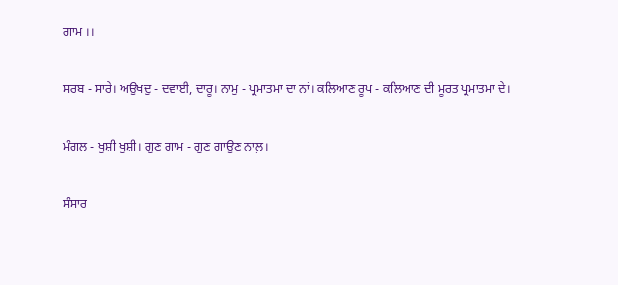ਗਾਮ ।।

ਸਰਬ - ਸਾਰੇ। ਅਉਖਦੁ - ਦਵਾਈ, ਦਾਰੂ। ਨਾਮੁ - ਪ੍ਰਮਾਤਮਾ ਦਾ ਨਾਂ। ਕਲਿਆਣ ਰੂਪ - ਕਲਿਆਣ ਦੀ ਮੂਰਤ ਪ੍ਰਮਾਤਮਾ ਦੇ।

ਮੰਗਲ - ਖੁਸ਼ੀ ਖੁਸ਼ੀ। ਗੁਣ ਗਾਮ - ਗੁਣ ਗਾਉਣ ਨਾਲ਼।

ਸੰਸਾਰ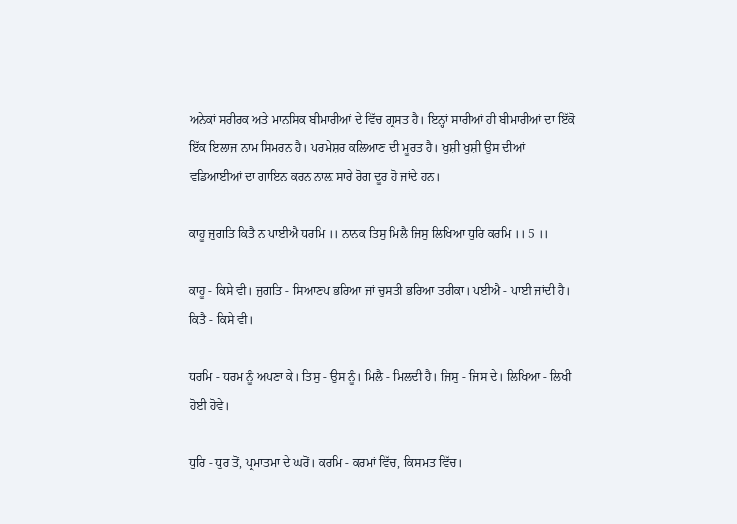ਅਨੇਕਾਂ ਸਰੀਰਕ ਅਤੇ ਮਾਨਸਿਕ ਬੀਮਾਰੀਆਂ ਦੇ ਵਿੱਚ ਗ੍ਰਸਤ ਹੈ। ਇਨ੍ਹਾਂ ਸਾਰੀਆਂ ਹੀ ਬੀਮਾਰੀਆਂ ਦਾ ਇੱਕੋ ਇੱਕ ਇਲਾਜ ਨਾਮ ਸਿਮਰਨ ਹੈ। ਪਰਮੇਸ਼ਰ ਕਲਿਆਣ ਦੀ ਮੂਰਤ ਹੈ। ਖੁਸ਼ੀ ਖੁਸ਼ੀ ਉਸ ਦੀਆਂ ਵਡਿਆਈਆਂ ਦਾ ਗਾਇਨ ਕਰਨ ਨਾਲ਼ ਸਾਰੇ ਰੋਗ ਦੂਰ ਹੋ ਜਾਂਦੇ ਹਨ।

ਕਾਹੂ ਜੁਗਤਿ ਕਿਤੈ ਨ ਪਾਈਐ ਧਰਮਿ ।। ਨਾਨਕ ਤਿਸੁ ਮਿਲੈ ਜਿਸੁ ਲਿਖਿਆ ਧੁਰਿ ਕਰਮਿ ।। 5 ।।

ਕਾਹੂ - ਕਿਸੇ ਵੀ। ਜੁਗਤਿ - ਸਿਆਣਪ ਭਰਿਆ ਜਾਂ ਚੁਸਤੀ ਭਰਿਆ ਤਰੀਕਾ। ਪਈਐ - ਪਾਈ ਜਾਂਦੀ ਹੈ। ਕਿਤੈ - ਕਿਸੇ ਵੀ।

ਧਰਮਿ - ਧਰਮ ਨੂੰ ਅਪਣਾ ਕੇ। ਤਿਸੁ - ਉਸ ਨੂੰ। ਮਿਲੈ - ਮਿਲਦੀ ਹੈ। ਜਿਸੁ - ਜਿਸ ਦੇ। ਲਿਖਿਆ - ਲਿਖੀ ਹੋਈ ਹੋਵੇ।

ਧੁਰਿ - ਧੁਰ ਤੋਂ, ਪ੍ਰਮਾਤਮਾ ਦੇ ਘਰੋਂ। ਕਰਮਿ - ਕਰਮਾਂ ਵਿੱਚ, ਕਿਸਮਤ ਵਿੱਚ।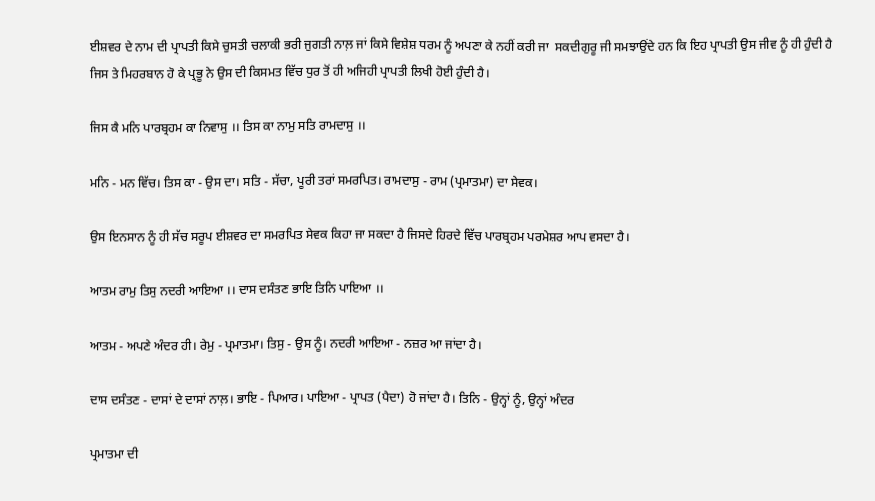ਈਸ਼ਵਰ ਦੇ ਨਾਮ ਦੀ ਪ੍ਰਾਪਤੀ ਕਿਸੇ ਚੁਸਤੀ ਚਲਾਕੀ ਭਰੀ ਜੁਗਤੀ ਨਾਲ਼ ਜਾਂ ਕਿਸੇ ਵਿਸ਼ੇਸ਼ ਧਰਮ ਨੂੰ ਅਪਣਾ ਕੇ ਨਹੀਂ ਕਰੀ ਜਾ  ਸਕਦੀਗੁਰੂ ਜੀ ਸਮਝਾਉਂਦੇ ਹਨ ਕਿ ਇਹ ਪ੍ਰਾਪਤੀ ਉਸ ਜੀਵ ਨੂੰ ਹੀ ਹੁੰਦੀ ਹੈ ਜਿਸ ਤੇ ਮਿਹਰਬਾਨ ਹੋ ਕੇ ਪ੍ਰਭੂ ਨੇ ਉਸ ਦੀ ਕਿਸਮਤ ਵਿੱਚ ਧੁਰ ਤੋਂ ਹੀ ਅਜਿਹੀ ਪ੍ਰਾਪਤੀ ਲਿਖੀ ਹੋਈ ਹੁੰਦੀ ਹੈ।

ਜਿਸ ਕੈ ਮਨਿ ਪਾਰਬ੍ਰਹਮ ਕਾ ਨਿਵਾਸੁ ।। ਤਿਸ ਕਾ ਨਾਮੁ ਸਤਿ ਰਾਮਦਾਸੁ ।।

ਮਨਿ - ਮਨ ਵਿੱਚ। ਤਿਸ ਕਾ - ਉਸ ਦਾ। ਸਤਿ - ਸੱਚਾ, ਪੂਰੀ ਤਰਾਂ ਸਮਰਪਿਤ। ਰਾਮਦਾਸੁ - ਰਾਮ (ਪ੍ਰਮਾਤਮਾ) ਦਾ ਸੇਵਕ।

ਉਸ ਇਨਸਾਨ ਨੂੰ ਹੀ ਸੱਚ ਸਰੂਪ ਈਸ਼ਵਰ ਦਾ ਸਮਰਪਿਤ ਸੇਵਕ ਕਿਹਾ ਜਾ ਸਕਦਾ ਹੈ ਜਿਸਦੇ ਹਿਰਦੇ ਵਿੱਚ ਪਾਰਬ੍ਰਹਮ ਪਰਮੇਸ਼ਰ ਆਪ ਵਸਦਾ ਹੈ।

ਆਤਮ ਰਾਮੁ ਤਿਸੁ ਨਦਰੀ ਆਇਆ ।। ਦਾਸ ਦਸੰਤਣ ਭਾਇ ਤਿਨਿ ਪਾਇਆ ।।

ਆਤਮ - ਅਪਣੇ ਅੰਦਰ ਹੀ। ਰੇਮੁ - ਪ੍ਰਮਾਤਮਾ। ਤਿਸੁ - ਉਸ ਨੂੰ। ਨਦਰੀ ਆਇਆ - ਨਜ਼ਰ ਆ ਜਾਂਦਾ ਹੈ।

ਦਾਸ ਦਸੰਤਣ - ਦਾਸਾਂ ਦੇ ਦਾਸਾਂ ਨਾਲ਼। ਭਾਇ - ਪਿਆਰ। ਪਾਇਆ - ਪ੍ਰਾਪਤ (ਪੈਦਾ) ਹੋ ਜਾਂਦਾ ਹੈ। ਤਿਨਿ - ਉਨ੍ਹਾਂ ਨੂੰ, ਉਨ੍ਹਾਂ ਅੰਦਰ

ਪ੍ਰਮਾਤਮਾ ਦੀ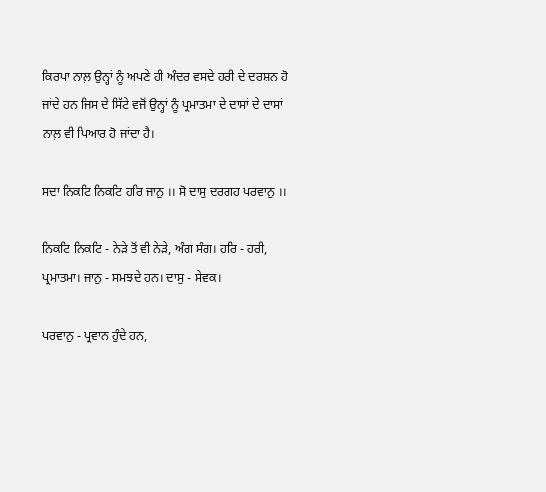ਕਿਰਪਾ ਨਾਲ਼ ਉਨ੍ਹਾਂ ਨੂੰ ਅਪਣੇ ਹੀ ਅੰਦਰ ਵਸਦੇ ਹਰੀ ਦੇ ਦਰਸ਼ਨ ਹੋ ਜਾਂਦੇ ਹਨ ਜਿਸ ਦੇ ਸਿੱਟੇ ਵਜੋਂ ਉਨ੍ਹਾਂ ਨੂੰ ਪ੍ਰਮਾਤਮਾ ਦੇ ਦਾਸਾਂ ਦੇ ਦਾਸਾਂ ਨਾਲ਼ ਵੀ ਪਿਆਰ ਹੋ ਜਾਂਦਾ ਹੈ।

ਸਦਾ ਨਿਕਟਿ ਨਿਕਟਿ ਹਰਿ ਜਾਨੁ ।। ਸੋ ਦਾਸੁ ਦਰਗਹ ਪਰਵਾਨੁ ।।

ਨਿਕਟਿ ਨਿਕਟਿ - ਨੇੜੇ ਤੋਂ ਵੀ ਨੇੜੇ, ਅੰਗ ਸੰਗ। ਹਰਿ - ਹਰੀ, ਪ੍ਰਮਾਤਮਾ। ਜਾਨੁ - ਸਮਝਦੇ ਹਨ। ਦਾਸੁ - ਸੇਵਕ।

ਪਰਵਾਨੁ - ਪ੍ਰਵਾਨ ਹੁੰਦੇ ਹਨ,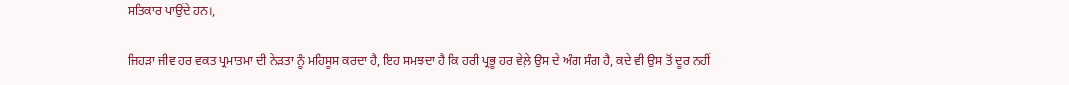ਸਤਿਕਾਰ ਪਾਉਂਦੇ ਹਨ।,

ਜਿਹੜਾ ਜੀਵ ਹਰ ਵਕਤ ਪ੍ਰਮਾਤਮਾ ਦੀ ਨੇੜਤਾ ਨੂੰ ਮਹਿਸੂਸ ਕਰਦਾ ਹੈ, ਇਹ ਸਮਝਦਾ ਹੈ ਕਿ ਹਰੀ ਪ੍ਰਭੂ ਹਰ ਵੇਲ਼ੇ ਉਸ ਦੇ ਅੰਗ ਸੰਗ ਹੈ, ਕਦੇ ਵੀ ਉਸ ਤੋਂ ਦੂਰ ਨਹੀਂ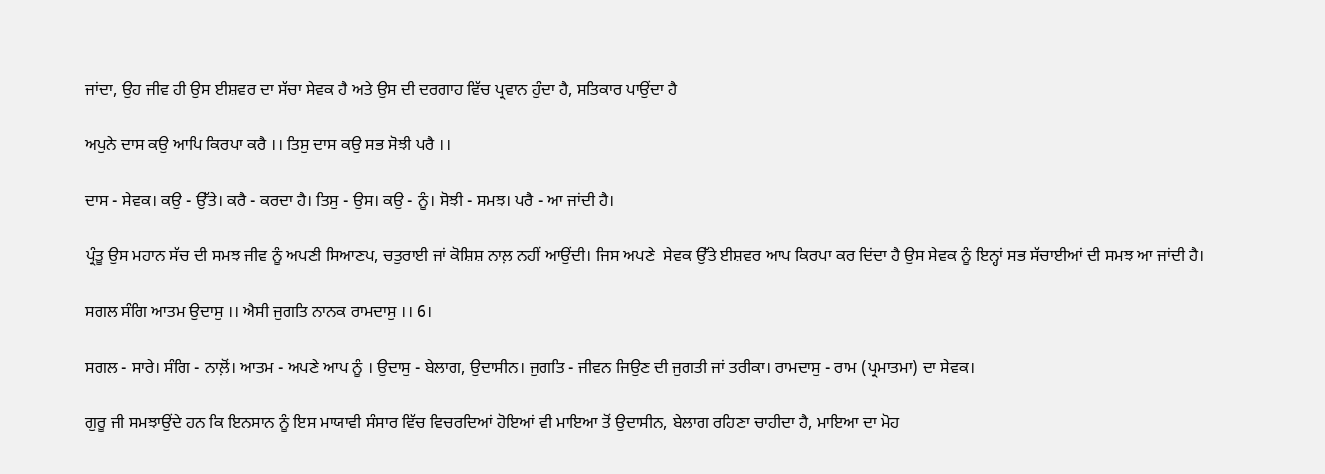ਜਾਂਦਾ, ਉਹ ਜੀਵ ਹੀ ਉਸ ਈਸ਼ਵਰ ਦਾ ਸੱਚਾ ਸੇਵਕ ਹੈ ਅਤੇ ਉਸ ਦੀ ਦਰਗਾਹ ਵਿੱਚ ਪ੍ਰਵਾਨ ਹੁੰਦਾ ਹੈ, ਸਤਿਕਾਰ ਪਾਉਂਦਾ ਹੈ

ਅਪੁਨੇ ਦਾਸ ਕਉ ਆਪਿ ਕਿਰਪਾ ਕਰੈ ।। ਤਿਸੁ ਦਾਸ ਕਉ ਸਭ ਸੋਝੀ ਪਰੈ ।।

ਦਾਸ - ਸੇਵਕ। ਕਉ - ਉੱਤੇ। ਕਰੈ - ਕਰਦਾ ਹੈ। ਤਿਸੁ - ਉਸ। ਕਉ - ਨੂੰ। ਸੋਝੀ - ਸਮਝ। ਪਰੈ - ਆ ਜਾਂਦੀ ਹੈ।

ਪ੍ਰੰਤੂ ਉਸ ਮਹਾਨ ਸੱਚ ਦੀ ਸਮਝ ਜੀਵ ਨੂੰ ਅਪਣੀ ਸਿਆਣਪ, ਚਤੁਰਾਈ ਜਾਂ ਕੋਸ਼ਿਸ਼ ਨਾਲ਼ ਨਹੀਂ ਆਉਂਦੀ। ਜਿਸ ਅਪਣੇ  ਸੇਵਕ ਉੱਤੇ ਈਸ਼ਵਰ ਆਪ ਕਿਰਪਾ ਕਰ ਦਿਂਦਾ ਹੈ ਉਸ ਸੇਵਕ ਨੂੰ ਇਨ੍ਹਾਂ ਸਭ ਸੱਚਾਈਆਂ ਦੀ ਸਮਝ ਆ ਜਾਂਦੀ ਹੈ।

ਸਗਲ ਸੰਗਿ ਆਤਮ ਉਦਾਸੁ ।। ਐਸੀ ਜੁਗਤਿ ਨਾਨਕ ਰਾਮਦਾਸੁ ।। 6।

ਸਗਲ - ਸਾਰੇ। ਸੰਗਿ - ਨਾਲ਼ੋਂ। ਆਤਮ - ਅਪਣੇ ਆਪ ਨੂੰ । ਉਦਾਸੁ - ਬੇਲਾਗ, ਉਦਾਸੀਨ। ਜੁਗਤਿ - ਜੀਵਨ ਜਿਉਣ ਦੀ ਜੁਗਤੀ ਜਾਂ ਤਰੀਕਾ। ਰਾਮਦਾਸੁ - ਰਾਮ (ਪ੍ਰਮਾਤਮਾ) ਦਾ ਸੇਵਕ।

ਗੁਰੂ ਜੀ ਸਮਝਾਉਂਦੇ ਹਨ ਕਿ ਇਨਸਾਨ ਨੂੰ ਇਸ ਮਾਯਾਵੀ ਸੰਸਾਰ ਵਿੱਚ ਵਿਚਰਦਿਆਂ ਹੋਇਆਂ ਵੀ ਮਾਇਆ ਤੋਂ ਉਦਾਸੀਨ, ਬੇਲਾਗ ਰਹਿਣਾ ਚਾਹੀਦਾ ਹੈ, ਮਾਇਆ ਦਾ ਮੋਹ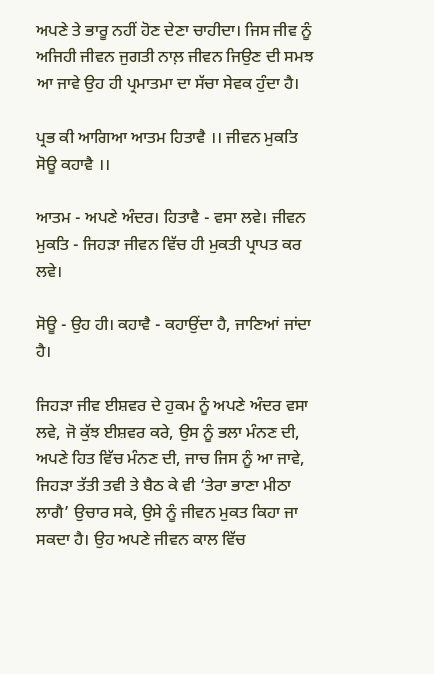ਅਪਣੇ ਤੇ ਭਾਰੂ ਨਹੀਂ ਹੋਣ ਦੇਣਾ ਚਾਹੀਦਾ। ਜਿਸ ਜੀਵ ਨੂੰ ਅਜਿਹੀ ਜੀਵਨ ਜੁਗਤੀ ਨਾਲ਼ ਜੀਵਨ ਜਿਉਣ ਦੀ ਸਮਝ ਆ ਜਾਵੇ ਉਹ ਹੀ ਪ੍ਰਮਾਤਮਾ ਦਾ ਸੱਚਾ ਸੇਵਕ ਹੁੰਦਾ ਹੈ।

ਪ੍ਰਭ ਕੀ ਆਗਿਆ ਆਤਮ ਹਿਤਾਵੈ ।। ਜੀਵਨ ਮੁਕਤਿ ਸੋਊ ਕਹਾਵੈ ।।

ਆਤਮ - ਅਪਣੇ ਅੰਦਰ। ਹਿਤਾਵੈ - ਵਸਾ ਲਵੇ। ਜੀਵਨ ਮੁਕਤਿ - ਜਿਹੜਾ ਜੀਵਨ ਵਿੱਚ ਹੀ ਮੁਕਤੀ ਪ੍ਰਾਪਤ ਕਰ ਲਵੇ।

ਸੋਊ - ਉਹ ਹੀ। ਕਹਾਵੈ - ਕਹਾਉਂਦਾ ਹੈ, ਜਾਣਿਆਂ ਜਾਂਦਾ ਹੈ।

ਜਿਹੜਾ ਜੀਵ ਈਸ਼ਵਰ ਦੇ ਹੁਕਮ ਨੂੰ ਅਪਣੇ ਅੰਦਰ ਵਸਾ ਲਵੇ, ਜੋ ਕੁੱਝ ਈਸ਼ਵਰ ਕਰੇ, ਉਸ ਨੂੰ ਭਲਾ ਮੰਨਣ ਦੀ, ਅਪਣੇ ਹਿਤ ਵਿੱਚ ਮੰਨਣ ਦੀ, ਜਾਚ ਜਿਸ ਨੂੰ ਆ ਜਾਵੇ, ਜਿਹੜਾ ਤੱਤੀ ਤਵੀ ਤੇ ਬੈਠ ਕੇ ਵੀ ‘ਤੇਰਾ ਭਾਣਾ ਮੀਠਾ ਲਾਗੈ’ ਉਚਾਰ ਸਕੇ, ਉਸੇ ਨੂੰ ਜੀਵਨ ਮੁਕਤ ਕਿਹਾ ਜਾ ਸਕਦਾ ਹੈ। ਉਹ ਅਪਣੇ ਜੀਵਨ ਕਾਲ ਵਿੱਚ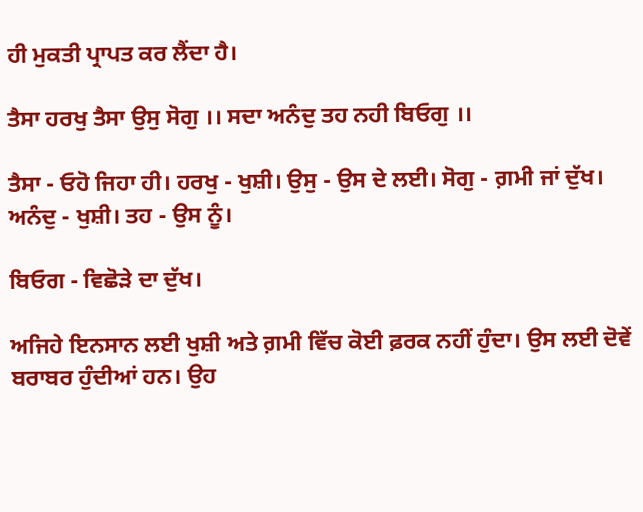ਹੀ ਮੁਕਤੀ ਪ੍ਰਾਪਤ ਕਰ ਲੈਂਦਾ ਹੈ।

ਤੈਸਾ ਹਰਖੁ ਤੈਸਾ ਉਸੁ ਸੋਗੁ ।। ਸਦਾ ਅਨੰਦੁ ਤਹ ਨਹੀ ਬਿਓਗੁ ।।

ਤੈਸਾ - ਓਹੋ ਜਿਹਾ ਹੀ। ਹਰਖੁ - ਖੁਸ਼ੀ। ਉਸੁ - ਉਸ ਦੇ ਲਈ। ਸੋਗੁ - ਗ਼ਮੀ ਜਾਂ ਦੁੱਖ। ਅਨੰਦੁ - ਖੁਸ਼ੀ। ਤਹ - ਉਸ ਨੂੰ।

ਬਿਓਗ - ਵਿਛੋੜੇ ਦਾ ਦੁੱਖ।

ਅਜਿਹੇ ਇਨਸਾਨ ਲਈ ਖੁਸ਼ੀ ਅਤੇ ਗ਼ਮੀ ਵਿੱਚ ਕੋਈ ਫ਼ਰਕ ਨਹੀਂ ਹੁੰਦਾ। ਉਸ ਲਈ ਦੋਵੇਂ ਬਰਾਬਰ ਹੁੰਦੀਆਂ ਹਨ। ਉਹ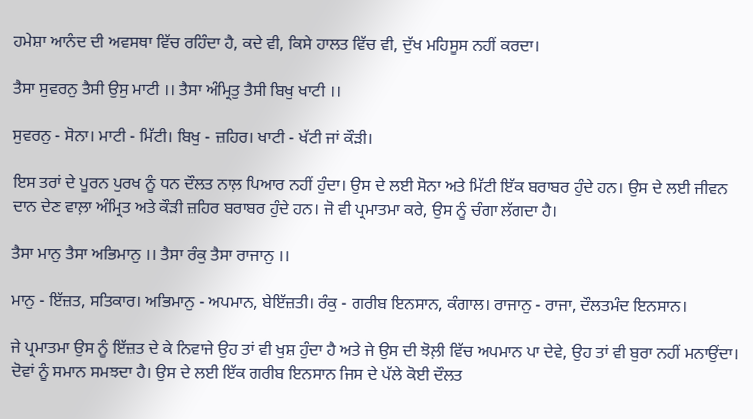ਹਮੇਸ਼ਾ ਆਨੰਦ ਦੀ ਅਵਸਥਾ ਵਿੱਚ ਰਹਿੰਦਾ ਹੈ, ਕਦੇ ਵੀ, ਕਿਸੇ ਹਾਲਤ ਵਿੱਚ ਵੀ, ਦੁੱਖ ਮਹਿਸੂਸ ਨਹੀਂ ਕਰਦਾ।

ਤੈਸਾ ਸੁਵਰਨੁ ਤੈਸੀ ਉਸੁ ਮਾਟੀ ।। ਤੈਸਾ ਅੰਮ੍ਰਿਤੁ ਤੈਸੀ ਬਿਖੁ ਖਾਟੀ ।।

ਸੁਵਰਨੁ - ਸੋਨਾ। ਮਾਟੀ - ਮਿੱਟੀ। ਬਿਖੁ - ਜ਼ਹਿਰ। ਖਾਟੀ - ਖੱਟੀ ਜਾਂ ਕੌੜੀ।

ਇਸ ਤਰਾਂ ਦੇ ਪੂਰਨ ਪੁਰਖ ਨੂੰ ਧਨ ਦੌਲਤ ਨਾਲ਼ ਪਿਆਰ ਨਹੀਂ ਹੁੰਦਾ। ਉਸ ਦੇ ਲਈ ਸੋਨਾ ਅਤੇ ਮਿੱਟੀ ਇੱਕ ਬਰਾਬਰ ਹੁੰਦੇ ਹਨ। ਉਸ ਦੇ ਲਈ ਜੀਵਨ ਦਾਨ ਦੇਣ ਵਾਲ਼ਾ ਅੰਮ੍ਰਿਤ ਅਤੇ ਕੌੜੀ ਜ਼ਹਿਰ ਬਰਾਬਰ ਹੁੰਦੇ ਹਨ। ਜੋ ਵੀ ਪ੍ਰਮਾਤਮਾ ਕਰੇ, ਉਸ ਨੂੰ ਚੰਗਾ ਲੱਗਦਾ ਹੈ।

ਤੈਸਾ ਮਾਨੁ ਤੈਸਾ ਅਭਿਮਾਨੁ ।। ਤੈਸਾ ਰੰਕੁ ਤੈਸਾ ਰਾਜਾਨੁ ।।

ਮਾਨੁ - ਇੱਜ਼ਤ, ਸਤਿਕਾਰ। ਅਭਿਮਾਨੁ - ਅਪਮਾਨ, ਬੇਇੱਜ਼ਤੀ। ਰੰਕੁ - ਗਰੀਬ ਇਨਸਾਨ, ਕੰਗਾਲ। ਰਾਜਾਨੁ - ਰਾਜਾ, ਦੌਲਤਮੰਦ ਇਨਸਾਨ।

ਜੇ ਪ੍ਰਮਾਤਮਾ ਉਸ ਨੂੰ ਇੱਜ਼ਤ ਦੇ ਕੇ ਨਿਵਾਜੇ ਉਹ ਤਾਂ ਵੀ ਖੁਸ਼ ਹੁੰਦਾ ਹੈ ਅਤੇ ਜੇ ਉਸ ਦੀ ਝੋਲ਼ੀ ਵਿੱਚ ਅਪਮਾਨ ਪਾ ਦੇਵੇ, ਉਹ ਤਾਂ ਵੀ ਬੁਰਾ ਨਹੀਂ ਮਨਾਉਂਦਾ। ਦੋਵਾਂ ਨੂੰ ਸਮਾਨ ਸਮਝਦਾ ਹੈ। ਉਸ ਦੇ ਲਈ ਇੱਕ ਗਰੀਬ ਇਨਸਾਨ ਜਿਸ ਦੇ ਪੱਲੇ ਕੋਈ ਦੌਲਤ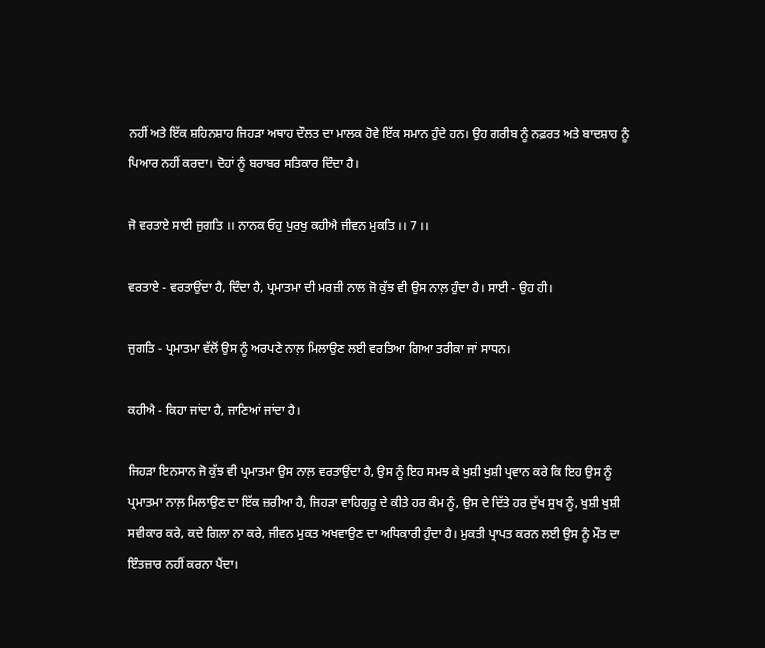ਨਹੀਂ ਅਤੇ ਇੱਕ ਸ਼ਹਿਨਸ਼ਾਹ ਜਿਹੜਾ ਅਥਾਹ ਦੌਲਤ ਦਾ ਮਾਲਕ ਹੋਵੇ ਇੱਕ ਸਮਾਨ ਹੁੰਦੇ ਹਨ। ਉਹ ਗਰੀਬ ਨੂੰ ਨਫ਼ਰਤ ਅਤੇ ਬਾਦਸ਼ਾਹ ਨੂੰ ਪਿਆਰ ਨਹੀਂ ਕਰਦਾ। ਦੋਹਾਂ ਨੂੰ ਬਰਾਬਰ ਸਤਿਕਾਰ ਦਿੰਦਾ ਹੈ।

ਜੋ ਵਰਤਾਏ ਸਾਈ ਜੁਗਤਿ ।। ਨਾਨਕ ਓਹੁ ਪੁਰਖੁ ਕਹੀਐ ਜੀਵਨ ਮੁਕਤਿ ।। 7 ।।

ਵਰਤਾਏ - ਵਰਤਾਉਂਦਾ ਹੈ, ਦਿੰਦਾ ਹੈ, ਪ੍ਰਮਾਤਮਾ ਦੀ ਮਰਜ਼ੀ ਨਾਲ ਜੋ ਕੁੱਝ ਵੀ ਉਸ ਨਾਲ਼ ਹੁੰਦਾ ਹੈ। ਸਾਈ - ਉਹ ਹੀ।

ਜੁਗਤਿ - ਪ੍ਰਮਾਤਮਾ ਵੱਲੋਂ ਉਸ ਨੂੰ ਅਰਪਣੇ ਨਾਲ਼ ਮਿਲਾਉਣ ਲਈ ਵਰਤਿਆ ਗਿਆ ਤਰੀਕਾ ਜਾਂ ਸਾਧਨ।

ਕਹੀਐ - ਕਿਹਾ ਜਾਂਦਾ ਹੈ, ਜਾਣਿਆਂ ਜਾਂਦਾ ਹੈ।

ਜਿਹੜਾ ਇਨਸਾਨ ਜੋ ਕੁੱਝ ਵੀ ਪ੍ਰਮਾਤਮਾ ਉਸ ਨਾਲ਼ ਵਰਤਾਉਂਦਾ ਹੈ, ਉਸ ਨੂੰ ਇਹ ਸਮਝ ਕੇ ਖੁਸ਼ੀ ਖੁਸ਼ੀ ਪ੍ਰਵਾਨ ਕਰੇ ਕਿ ਇਹ ਉਸ ਨੂੰ ਪ੍ਰਮਾਤਮਾ ਨਾਲ਼ ਮਿਲਾਉਣ ਦਾ ਇੱਕ ਜ਼ਰੀਆ ਹੈ, ਜਿਹੜਾ ਵਾਹਿਗੁਰੂ ਦੇ ਕੀਤੇ ਹਰ ਕੰਮ ਨੂੰ, ਉਸ ਦੇ ਦਿੱਤੇ ਹਰ ਦੁੱਖ ਸੁਖ ਨੂੰ, ਖੁਸ਼ੀ ਖੁਸ਼ੀ ਸਵੀਕਾਰ ਕਰੇ, ਕਦੇ ਗਿਲਾ ਨਾ ਕਰੇ, ਜੀਵਨ ਮੁਕਤ ਅਖਵਾਉਣ ਦਾ ਅਧਿਕਾਰੀ ਹੁੰਦਾ ਹੈ। ਮੁਕਤੀ ਪ੍ਰਾਪਤ ਕਰਨ ਲਈ ਉਸ ਨੂੰ ਮੌਤ ਦਾ ਇੰਤਜ਼ਾਰ ਨਹੀਂ ਕਰਨਾ ਪੈਂਦਾ।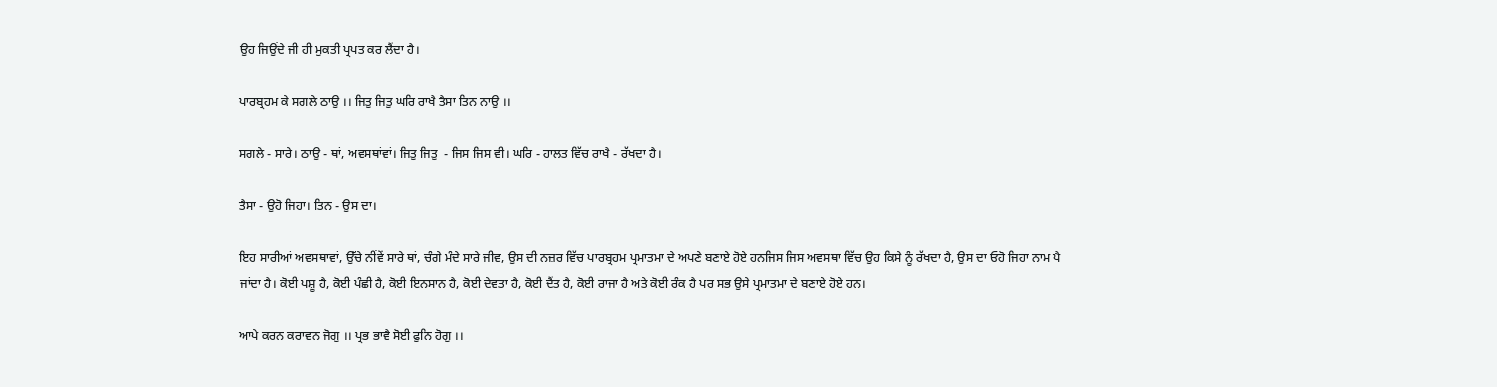ਉਹ ਜਿਉਂਦੇ ਜੀ ਹੀ ਮੁਕਤੀ ਪ੍ਰਪਤ ਕਰ ਲੈਂਦਾ ਹੈ।

ਪਾਰਬ੍ਰਹਮ ਕੇ ਸਗਲੇ ਠਾਉ ।। ਜਿਤੁ ਜਿਤੁ ਘਰਿ ਰਾਖੈ ਤੈਸਾ ਤਿਨ ਨਾਉ ।।

ਸਗਲੇ - ਸਾਰੇ। ਠਾਉ - ਥਾਂ, ਅਵਸਥਾਂਵਾਂ। ਜਿਤੁ ਜਿਤੁ  - ਜਿਸ ਜਿਸ ਵੀ। ਘਰਿ - ਹਾਲਤ ਵਿੱਚ ਰਾਖੈ - ਰੱਖਦਾ ਹੈ।

ਤੈਸਾ - ਉਹੋ ਜਿਹਾ। ਤਿਨ - ਉਸ ਦਾ।

ਇਹ ਸਾਰੀਆਂ ਅਵਸਥਾਵਾਂ, ਉੱਚੇ ਨੀਂਵੇਂ ਸਾਰੇ ਥਾਂ, ਚੰਗੇ ਮੰਦੇ ਸਾਰੇ ਜੀਵ, ਉਸ ਦੀ ਨਜ਼ਰ ਵਿੱਚ ਪਾਰਬ੍ਰਹਮ ਪ੍ਰਮਾਤਮਾ ਦੇ ਅਪਣੇ ਬਣਾਏ ਹੋਏ ਹਨਜਿਸ ਜਿਸ ਅਵਸਥਾ ਵਿੱਚ ਉਹ ਕਿਸੇ ਨੂੰ ਰੱਖਦਾ ਹੈ, ਉਸ ਦਾ ਓਹੋ ਜਿਹਾ ਨਾਮ ਪੈ ਜਾਂਦਾ ਹੈ। ਕੋਈ ਪਸ਼ੂ ਹੈ, ਕੋਈ ਪੰਛੀ ਹੈ, ਕੋਈ ਇਨਸਾਨ ਹੈ, ਕੋਈ ਦੇਵਤਾ ਹੈ, ਕੋਈ ਦੈਂਤ ਹੈ, ਕੋਈ ਰਾਜਾ ਹੈ ਅਤੇ ਕੋਈ ਰੰਕ ਹੈ ਪਰ ਸਭ ਉਸੇ ਪ੍ਰਮਾਤਮਾ ਦੇ ਬਣਾਏ ਹੋਏ ਹਨ।

ਆਪੇ ਕਰਨ ਕਰਾਵਨ ਜੋਗੁ ।। ਪ੍ਰਭ ਭਾਵੈ ਸੋਈ ਫੁਨਿ ਹੋਗੁ ।।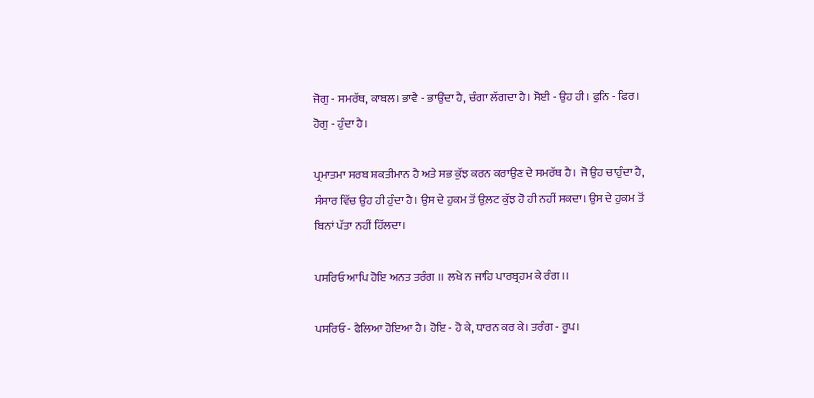ਜੋਗੁ - ਸਮਰੱਥ, ਕਾਬਲ। ਭਾਵੈ - ਭਾਉਂਦਾ ਹੈ, ਚੰਗਾ ਲੱਗਦਾ ਹੈ। ਸੋਈ - ਉਹ ਹੀ। ਫੁਨਿ - ਫਿਰ। ਹੋਗੁ - ਹੁੰਦਾ ਹੈ।

ਪ੍ਰਮਾਤਮਾ ਸਰਬ ਸ਼ਕਤੀਮਾਨ ਹੈ ਅਤੇ ਸਭ ਕੁੱਝ ਕਰਨ ਕਰਾਉਣ ਦੇ ਸਮਰੱਥ ਹੈ। ਜੋ ਉਹ ਚਾਹੁੰਦਾ ਹੈ, ਸੰਸਾਰ ਵਿੱਚ ਉਹ ਹੀ ਹੁੰਦਾ ਹੈ। ਉਸ ਦੇ ਹੁਕਮ ਤੋਂ ਉਲ਼ਟ ਕੁੱਝ ਹੋ ਹੀ ਨਹੀਂ ਸਕਦਾ। ਉਸ ਦੇ ਹੁਕਮ ਤੋਂ ਬਿਨਾਂ ਪੱਤਾ ਨਹੀਂ ਹਿੱਲਦਾ।

ਪਸਰਿਓ ਆਪਿ ਹੋਇ ਅਨਤ ਤਰੰਗ ।। ਲਖੇ ਨ ਜਾਹਿ ਪਾਰਬ੍ਰਹਮ ਕੇ ਰੰਗ ।।

ਪਸਰਿਓ - ਫੈਲਿਆ ਹੋਇਆ ਹੈ। ਹੋਇ - ਹੋ ਕੇ, ਧਾਰਨ ਕਰ ਕੇ। ਤਰੰਗ - ਰੂਪ।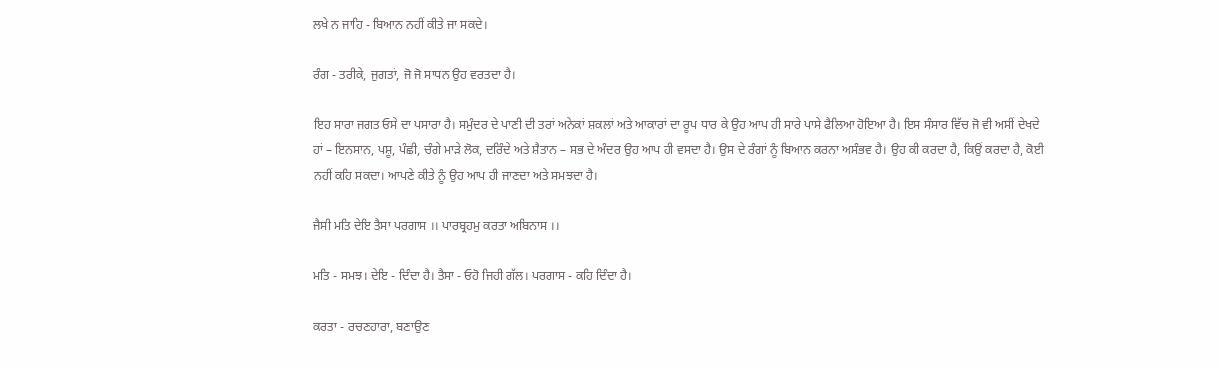ਲਖੇ ਨ ਜਾਹਿ - ਬਿਆਨ ਨਹੀਂ ਕੀਤੇ ਜਾ ਸਕਦੇ।

ਰੰਗ - ਤਰੀਕੇ, ਜੁਗਤਾਂ, ਜੋ ਜੋ ਸਾਧਨ ਉਹ ਵਰਤਦਾ ਹੈ।

ਇਹ ਸਾਰਾ ਜਗਤ ਓਸੇ ਦਾ ਪਸਾਰਾ ਹੈ। ਸਮੁੰਦਰ ਦੇ ਪਾਣੀ ਦੀ ਤਰਾਂ ਅਨੇਕਾਂ ਸ਼ਕਲਾਂ ਅਤੇ ਆਕਾਰਾਂ ਦਾ ਰੂਪ ਧਾਰ ਕੇ ਉਹ ਆਪ ਹੀ ਸਾਰੇ ਪਾਸੇ ਫੈਲਿਆ ਹੋਇਆ ਹੈ। ਇਸ ਸੰਸਾਰ ਵਿੱਚ ਜੋ ਵੀ ਅਸੀਂ ਦੇਖਦੇ ਹਾਂ – ਇਨਸਾਨ, ਪਸ਼ੂ, ਪੰਛੀ, ਚੰਗੇ ਮਾੜੇ ਲੋਕ, ਦਰਿੰਦੇ ਅਤੇ ਸ਼ੈਤਾਨ – ਸਭ ਦੇ ਅੰਦਰ ਉਹ ਆਪ ਹੀ ਵਸਦਾ ਹੈ। ਉਸ ਦੇ ਰੰਗਾਂ ਨੂੰ ਬਿਆਨ ਕਰਨਾ ਅਸੰਭਵ ਹੈ। ਉਹ ਕੀ ਕਰਦਾ ਹੈ, ਕਿਉਂ ਕਰਦਾ ਹੈ, ਕੋਈ ਨਹੀਂ ਕਹਿ ਸਕਦਾ। ਆਪਣੇ ਕੀਤੇ ਨੂੰ ਉਹ ਆਪ ਹੀ ਜਾਣਦਾ ਅਤੇ ਸਮਝਦਾ ਹੈ।

ਜੈਸੀ ਮਤਿ ਦੇਇ ਤੈਸਾ ਪਰਗਾਸ ।। ਪਾਰਬ੍ਰਹਮੁ ਕਰਤਾ ਅਬਿਨਾਸ ।।

ਮਤਿ - ਸਮਝ। ਦੇਇ - ਦਿੰਦਾ ਹੈ। ਤੈਸਾ - ਓਹੋ ਜਿਹੀ ਗੱਲ। ਪਰਗਾਸ - ਕਹਿ ਦਿੰਦਾ ਹੈ।

ਕਰਤਾ - ਰਚਣਹਾਰਾ, ਬਣਾਉਣ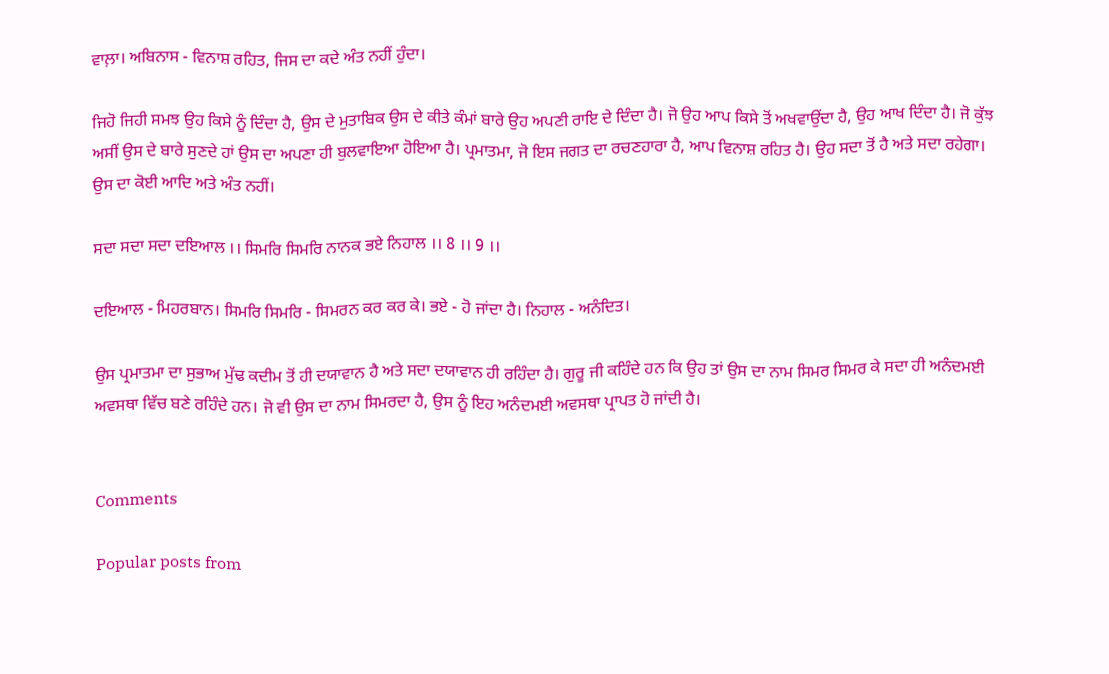ਵਾਲ਼ਾ। ਅਬਿਨਾਸ - ਵਿਨਾਸ਼ ਰਹਿਤ, ਜਿਸ ਦਾ ਕਦੇ ਅੰਤ ਨਹੀਂ ਹੁੰਦਾ।

ਜਿਹੋ ਜਿਹੀ ਸਮਝ ਉਹ ਕਿਸੇ ਨੂੰ ਦਿੰਦਾ ਹੈ, ਉਸ ਦੇ ਮੁਤਾਬਿਕ ਉਸ ਦੇ ਕੀਤੇ ਕੰਮਾਂ ਬਾਰੇ ਉਹ ਅਪਣੀ ਰਾਇ ਦੇ ਦਿੰਦਾ ਹੈ। ਜੋ ਉਹ ਆਪ ਕਿਸੇ ਤੋਂ ਅਖਵਾਉਂਦਾ ਹੈ, ਉਹ ਆਖ ਦਿੰਦਾ ਹੈ। ਜੋ ਕੁੱਝ ਅਸੀਂ ਉਸ ਦੇ ਬਾਰੇ ਸੁਣਦੇ ਹਾਂ ਉਸ ਦਾ ਅਪਣਾ ਹੀ ਬੁਲਵਾਇਆ ਹੋਇਆ ਹੈ। ਪ੍ਰਮਾਤਮਾ, ਜੋ ਇਸ ਜਗਤ ਦਾ ਰਚਣਹਾਰਾ ਹੈ, ਆਪ ਵਿਨਾਸ਼ ਰਹਿਤ ਹੈ। ਉਹ ਸਦਾ ਤੋਂ ਹੈ ਅਤੇ ਸਦਾ ਰਹੇਗਾ। ਉਸ ਦਾ ਕੋਈ ਆਦਿ ਅਤੇ ਅੰਤ ਨਹੀਂ।

ਸਦਾ ਸਦਾ ਸਦਾ ਦਇਆਲ ।। ਸਿਮਰਿ ਸਿਮਰਿ ਨਾਨਕ ਭਏ ਨਿਹਾਲ ।। 8 ।। 9 ।।

ਦਇਆਲ - ਮਿਹਰਬਾਨ। ਸਿਮਰਿ ਸਿਮਰਿ - ਸਿਮਰਨ ਕਰ ਕਰ ਕੇ। ਭਏ - ਹੋ ਜਾਂਦਾ ਹੈ। ਨਿਹਾਲ - ਅਨੰਦਿਤ।

ਉਸ ਪ੍ਰਮਾਤਮਾ ਦਾ ਸੁਭਾਅ ਮੁੱਢ ਕਦੀਮ ਤੋਂ ਹੀ ਦਯਾਵਾਨ ਹੈ ਅਤੇ ਸਦਾ ਦਯਾਵਾਨ ਹੀ ਰਹਿੰਦਾ ਹੈ। ਗੁਰੂ ਜੀ ਕਹਿੰਦੇ ਹਨ ਕਿ ਉਹ ਤਾਂ ਉਸ ਦਾ ਨਾਮ ਸਿਮਰ ਸਿਮਰ ਕੇ ਸਦਾ ਹੀ ਅਨੰਦਮਈ ਅਵਸਥਾ ਵਿੱਚ ਬਣੇ ਰਹਿੰਦੇ ਹਨ। ਜੋ ਵੀ ਉਸ ਦਾ ਨਾਮ ਸਿਮਰਦਾ ਹੈ, ਉਸ ਨੂੰ ਇਹ ਅਨੰਦਮਈ ਅਵਸਥਾ ਪ੍ਰਾਪਤ ਹੋ ਜਾਂਦੀ ਹੈ।


Comments

Popular posts from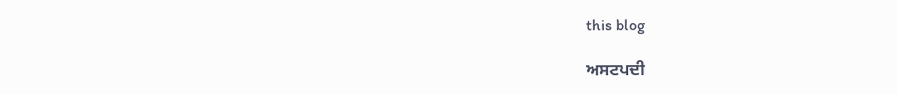this blog

ਅਸਟਪਦੀ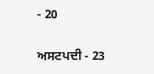- 20

ਅਸਟਪਦੀ - 23